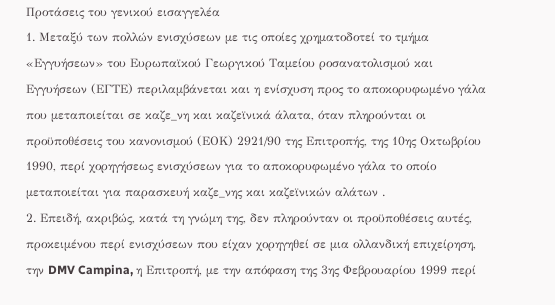Προτάσεις του γενικού εισαγγελέα
1. Μεταξύ των πολλών ενισχύσεων με τις οποίες χρηματοδοτεί το τμήμα «Εγγυήσεων» του Ευρωπαϊκού Γεωργικού Ταμείου ροσανατολισμού και Εγγυήσεων (ΕΓΤΕ) περιλαμβάνεται και η ενίσχυση προς το αποκορυφωμένο γάλα που μεταποιείται σε καζε_νη και καζεϊνικά άλατα, όταν πληρούνται οι προϋποθέσεις του κανονισμού (ΕΟΚ) 2921/90 της Επιτροπής, της 10ης Οκτωβρίου 1990, περί χορηγήσεως ενισχύσεων για το αποκορυφωμένο γάλα το οποίο μεταποιείται για παρασκευή καζε_νης και καζεϊνικών αλάτων .
2. Επειδή, ακριβώς, κατά τη γνώμη της, δεν πληρούνταν οι προϋποθέσεις αυτές, προκειμένου περί ενισχύσεων που είχαν χορηγηθεί σε μια ολλανδική επιχείρηση, την DMV Campina, η Επιτροπή, με την απόφαση της 3ης Φεβρουαρίου 1999 περί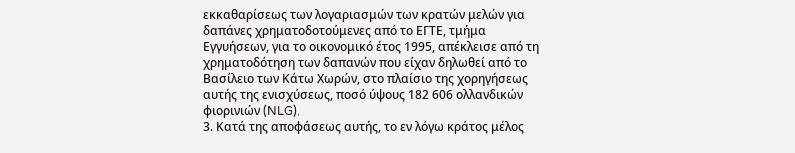εκκαθαρίσεως των λογαριασμών των κρατών μελών για δαπάνες χρηματοδοτούμενες από το ΕΓΤΕ, τμήμα Εγγυήσεων, για το οικονομικό έτος 1995, απέκλεισε από τη χρηματοδότηση των δαπανών που είχαν δηλωθεί από το Βασίλειο των Κάτω Χωρών, στο πλαίσιο της χορηγήσεως αυτής της ενισχύσεως, ποσό ύψους 182 606 ολλανδικών φιορινιών (NLG).
3. Κατά της αποφάσεως αυτής, το εν λόγω κράτος μέλος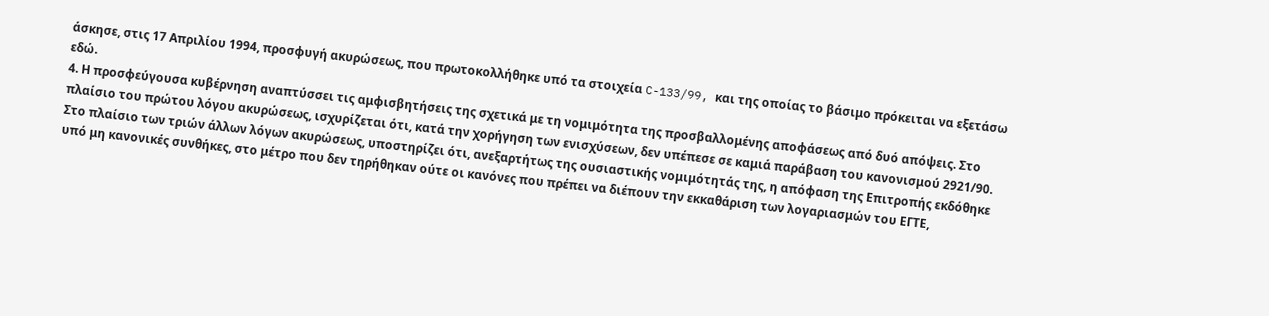άσκησε, στις 17 Απριλίου 1994, προσφυγή ακυρώσεως, που πρωτοκολλήθηκε υπό τα στοιχεία C-133/99, και της οποίας το βάσιμο πρόκειται να εξετάσω εδώ.
4. Η προσφεύγουσα κυβέρνηση αναπτύσσει τις αμφισβητήσεις της σχετικά με τη νομιμότητα της προσβαλλομένης αποφάσεως από δυό απόψεις. Στο πλαίσιο του πρώτου λόγου ακυρώσεως, ισχυρίζεται ότι, κατά την χορήγηση των ενισχύσεων, δεν υπέπεσε σε καμιά παράβαση του κανονισμού 2921/90. Στο πλαίσιο των τριών άλλων λόγων ακυρώσεως, υποστηρίζει ότι, ανεξαρτήτως της ουσιαστικής νομιμότητάς της, η απόφαση της Επιτροπής εκδόθηκε υπό μη κανονικές συνθήκες, στο μέτρο που δεν τηρήθηκαν ούτε οι κανόνες που πρέπει να διέπουν την εκκαθάριση των λογαριασμών του ΕΓΤΕ,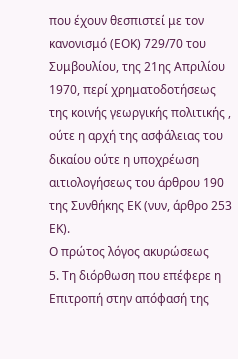που έχουν θεσπιστεί με τον κανονισμό (ΕΟΚ) 729/70 του Συμβουλίου, της 21ης Απριλίου 1970, περί χρηματοδοτήσεως της κοινής γεωργικής πολιτικής , ούτε η αρχή της ασφάλειας του δικαίου ούτε η υποχρέωση αιτιολογήσεως του άρθρου 190 της Συνθήκης ΕΚ (νυν, άρθρο 253 ΕΚ).
Ο πρώτος λόγος ακυρώσεως
5. Τη διόρθωση που επέφερε η Επιτροπή στην απόφασή της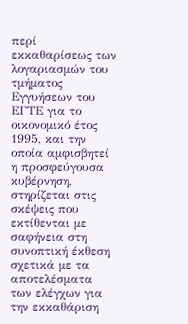περί εκκαθαρίσεως των λογαριασμών του τμήματος Εγγυήσεων του ΕΓΤΕ για το οικονομικό έτος 1995, και την οποία αμφισβητεί η προσφεύγουσα κυβέρνηση, στηρίζεται στις σκέψεις που εκτίθενται με σαφήνεια στη συνοπτική έκθεση σχετικά με τα αποτελέσματα των ελέγχων για την εκκαθάριση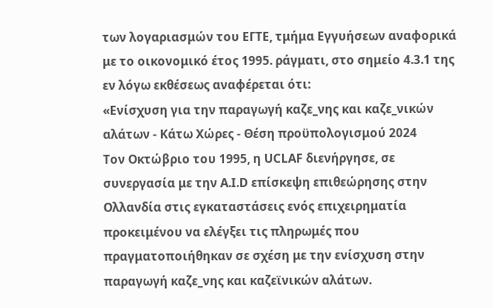των λογαριασμών του ΕΓΤΕ, τμήμα Εγγυήσεων αναφορικά με το οικονομικό έτος 1995. ράγματι, στο σημείο 4.3.1 της εν λόγω εκθέσεως αναφέρεται ότι:
«Ενίσχυση για την παραγωγή καζε_νης και καζε_νικών αλάτων - Κάτω Χώρες - Θέση προϋπολογισμού 2024
Τον Οκτώβριο του 1995, η UCLAF διενήργησε, σε συνεργασία με την Α.Ι.D επίσκεψη επιθεώρησης στην Ολλανδία στις εγκαταστάσεις ενός επιχειρηματία προκειμένου να ελέγξει τις πληρωμές που πραγματοποιήθηκαν σε σχέση με την ενίσχυση στην παραγωγή καζε_νης και καζεϊνικών αλάτων.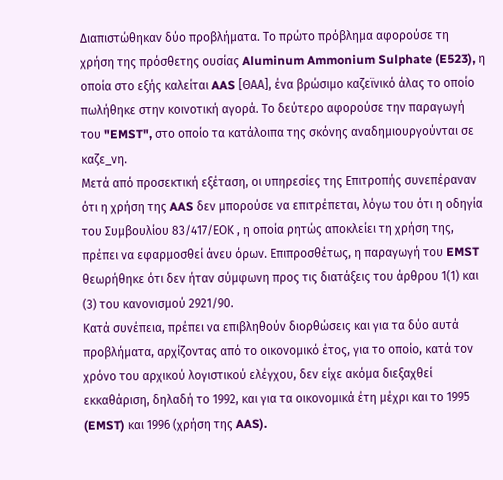Διαπιστώθηκαν δύο προβλήματα. Το πρώτο πρόβλημα αφορούσε τη χρήση της πρόσθετης ουσίας Aluminum Ammonium Sulphate (E523), η οποία στο εξής καλείται AAS [ΘΑΑ], ένα βρώσιμο καζεϊνικό άλας το οποίο πωλήθηκε στην κοινοτική αγορά. Το δεύτερο αφορούσε την παραγωγή του "EMST", στο οποίο τα κατάλοιπα της σκόνης αναδημιουργούνται σε καζε_νη.
Μετά από προσεκτική εξέταση, οι υπηρεσίες της Επιτροπής συνεπέραναν ότι η χρήση της AAS δεν μπορούσε να επιτρέπεται, λόγω του ότι η οδηγία του Συμβουλίου 83/417/ΕΟΚ , η οποία ρητώς αποκλείει τη χρήση της, πρέπει να εφαρμοσθεί άνευ όρων. Επιπροσθέτως, η παραγωγή του EMST θεωρήθηκε ότι δεν ήταν σύμφωνη προς τις διατάξεις του άρθρου 1(1) και (3) του κανονισμού 2921/90.
Κατά συνέπεια, πρέπει να επιβληθούν διορθώσεις και για τα δύο αυτά προβλήματα, αρχίζοντας από το οικονομικό έτος, για το οποίο, κατά τον χρόνο του αρχικού λογιστικού ελέγχου, δεν είχε ακόμα διεξαχθεί εκκαθάριση, δηλαδή το 1992, και για τα οικονομικά έτη μέχρι και το 1995 (EMST) και 1996 (χρήση της AAS).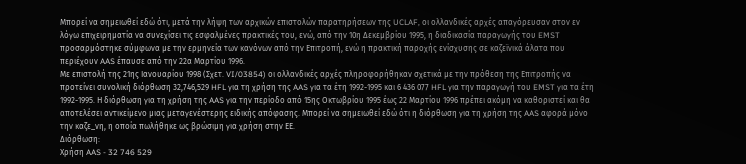Μπορεί να σημειωθεί εδώ ότι, μετά την λήψη των αρχικών επιστολών παρατηρήσεων της UCLAF, οι ολλανδικές αρχές απαγόρευσαν στον εν λόγω επιχειρηματία να συνεχίσει τις εσφαλμένες πρακτικές του, ενώ, από την 10η Δεκεμβρίου 1995, η διαδικασία παραγωγής του EMST προσαρμόστηκε σύμφωνα με την ερμηνεία των κανόνων από την Επιτροπή, ενώ η πρακτική παροχής ενίσχυσης σε καζεϊνικά άλατα που περιέχουν AAS έπαυσε από την 22α Μαρτίου 1996.
Με επιστολή της 21ης Ιανουαρίου 1998 (Σχετ. VI/03854) οι ολλανδικές αρχές πληροφορήθηκαν σχετικά με την πρόθεση της Επιτροπής να προτείνει συνολική διόρθωση 32,746,529 HFL για τη χρήση της AAS για τα έτη 1992-1995 και 6 436 077 HFL για την παραγωγή του EMST για τα έτη 1992-1995. Η διόρθωση για τη χρήση της AAS για την περίοδο από 15ης Οκτωβρίου 1995 έως 22 Μαρτίου 1996 πρέπει ακόμη να καθοριστεί και θα αποτελέσει αντικείμενο μιας μεταγενέστερης ειδικής απόφασης. Μπορεί να σημειωθεί εδώ ότι η διόρθωση για τη χρήση της AAS αφορά μόνο την καζε_νη, η οποία πωλήθηκε ως βρώσιμη για χρήση στην ΕΕ.
Διόρθωση:
Χρήση AAS - 32 746 529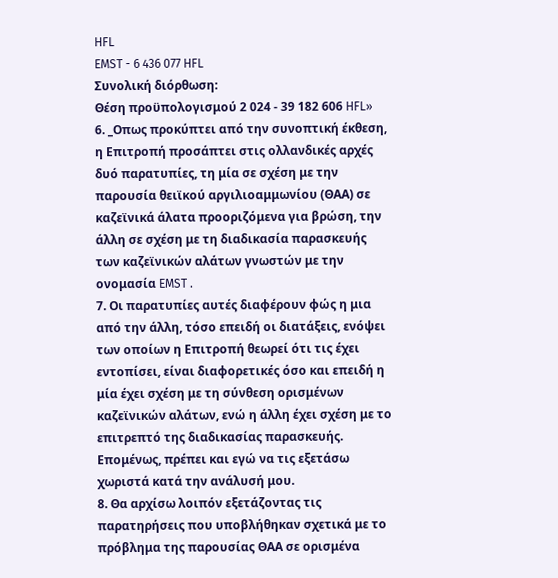HFL
EMST - 6 436 077 HFL
Συνολική διόρθωση:
Θέση προϋπολογισμού 2 024 - 39 182 606 HFL»
6. _Οπως προκύπτει από την συνοπτική έκθεση, η Επιτροπή προσάπτει στις ολλανδικές αρχές δυό παρατυπίες, τη μία σε σχέση με την παρουσία θειϊκού αργιλιοαμμωνίου (ΘΑΑ) σε καζεϊνικά άλατα προοριζόμενα για βρώση, την άλλη σε σχέση με τη διαδικασία παρασκευής των καζεϊνικών αλάτων γνωστών με την ονομασία EMST .
7. Οι παρατυπίες αυτές διαφέρουν φώς η μια από την άλλη, τόσο επειδή οι διατάξεις, ενόψει των οποίων η Επιτροπή θεωρεί ότι τις έχει εντοπίσει, είναι διαφορετικές όσο και επειδή η μία έχει σχέση με τη σύνθεση ορισμένων καζεϊνικών αλάτων, ενώ η άλλη έχει σχέση με το επιτρεπτό της διαδικασίας παρασκευής. Επομένως, πρέπει και εγώ να τις εξετάσω χωριστά κατά την ανάλυσή μου.
8. Θα αρχίσω λοιπόν εξετάζοντας τις παρατηρήσεις που υποβλήθηκαν σχετικά με το πρόβλημα της παρουσίας ΘΑΑ σε ορισμένα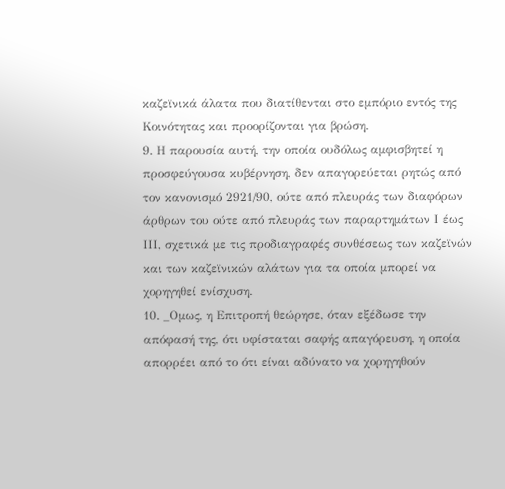καζεϊνικά άλατα που διατίθενται στο εμπόριο εντός της Κοινότητας και προορίζονται για βρώση.
9. Η παρουσία αυτή, την οποία ουδόλως αμφισβητεί η προσφεύγουσα κυβέρνηση, δεν απαγορεύεται ρητώς από τον κανονισμό 2921/90, ούτε από πλευράς των διαφόρων άρθρων του ούτε από πλευράς των παραρτημάτων Ι έως ΙΙΙ, σχετικά με τις προδιαγραφές συνθέσεως των καζεϊνών και των καζεϊνικών αλάτων για τα οποία μπορεί να χορηγηθεί ενίσχυση.
10. _Ομως, η Επιτροπή θεώρησε, όταν εξέδωσε την απόφασή της, ότι υφίσταται σαφής απαγόρευση, η οποία απορρέει από το ότι είναι αδύνατο να χορηγηθούν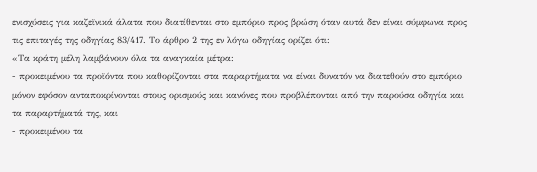ενισχύσεις για καζεϊνικά άλατα που διατίθενται στο εμπόριο προς βρώση όταν αυτά δεν είναι σύμφωνα προς τις επιταγές της οδηγίας 83/417. Το άρθρο 2 της εν λόγω οδηγίας ορίζει ότι:
«Τα κράτη μέλη λαμβάνουν όλα τα αναγκαία μέτρα:
- προκειμένου τα προϊόντα που καθορίζονται στα παραρτήματα να είναι δυνατόν να διατεθούν στο εμπόριο μόνον εφόσον ανταποκρίνονται στους ορισμούς και κανόνες που προβλέπονται από την παρούσα οδηγία και τα παραρτήματά της, και
- προκειμένου τα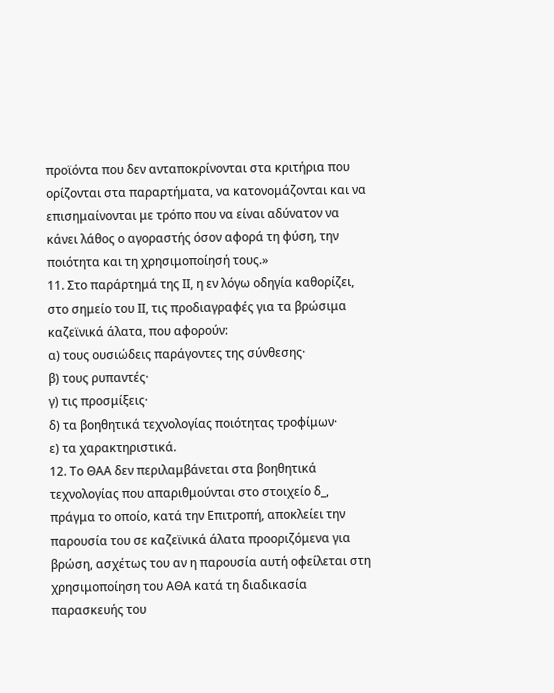προϊόντα που δεν ανταποκρίνονται στα κριτήρια που ορίζονται στα παραρτήματα, να κατονομάζονται και να επισημαίνονται με τρόπο που να είναι αδύνατον να κάνει λάθος ο αγοραστής όσον αφορά τη φύση, την ποιότητα και τη χρησιμοποίησή τους.»
11. Στο παράρτημά της ΙΙ, η εν λόγω οδηγία καθορίζει, στο σημείο του ΙΙ, τις προδιαγραφές για τα βρώσιμα καζεϊνικά άλατα, που αφορούν:
α) τους ουσιώδεις παράγοντες της σύνθεσης·
β) τους ρυπαντές·
γ) τις προσμίξεις·
δ) τα βοηθητικά τεχνολογίας ποιότητας τροφίμων·
ε) τα χαρακτηριστικά.
12. Το ΘΑΑ δεν περιλαμβάνεται στα βοηθητικά τεχνολογίας που απαριθμούνται στο στοιχείο δ_, πράγμα το οποίο, κατά την Επιτροπή, αποκλείει την παρουσία του σε καζεϊνικά άλατα προοριζόμενα για βρώση, ασχέτως του αν η παρουσία αυτή οφείλεται στη χρησιμοποίηση του ΑΘΑ κατά τη διαδικασία παρασκευής του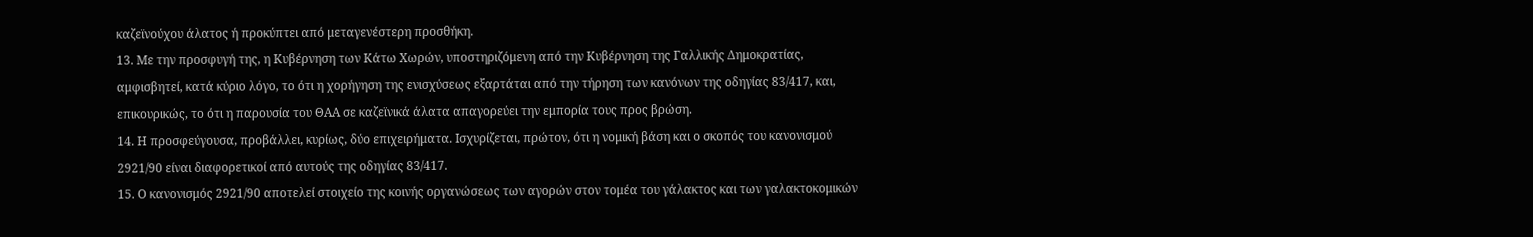καζεϊνούχου άλατος ή προκύπτει από μεταγενέστερη προσθήκη.
13. Με την προσφυγή της, η Κυβέρνηση των Κάτω Χωρών, υποστηριζόμενη από την Κυβέρνηση της Γαλλικής Δημοκρατίας, αμφισβητεί, κατά κύριο λόγο, το ότι η χορήγηση της ενισχύσεως εξαρτάται από την τήρηση των κανόνων της οδηγίας 83/417, και, επικουρικώς, το ότι η παρουσία του ΘΑΑ σε καζεϊνικά άλατα απαγορεύει την εμπορία τους προς βρώση.
14. Η προσφεύγουσα, προβάλλει, κυρίως, δύο επιχειρήματα. Ισχυρίζεται, πρώτον, ότι η νομική βάση και ο σκοπός του κανονισμού 2921/90 είναι διαφορετικοί από αυτούς της οδηγίας 83/417.
15. Ο κανονισμός 2921/90 αποτελεί στοιχείο της κοινής οργανώσεως των αγορών στον τομέα του γάλακτος και των γαλακτοκομικών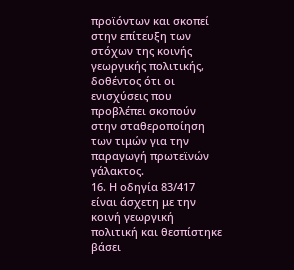προϊόντων και σκοπεί στην επίτευξη των στόχων της κοινής γεωργικής πολιτικής, δοθέντος ότι οι ενισχύσεις που προβλέπει σκοπούν στην σταθεροποίηση των τιμών για την παραγωγή πρωτεϊνών γάλακτος.
16. Η οδηγία 83/417 είναι άσχετη με την κοινή γεωργική πολιτική και θεσπίστηκε βάσει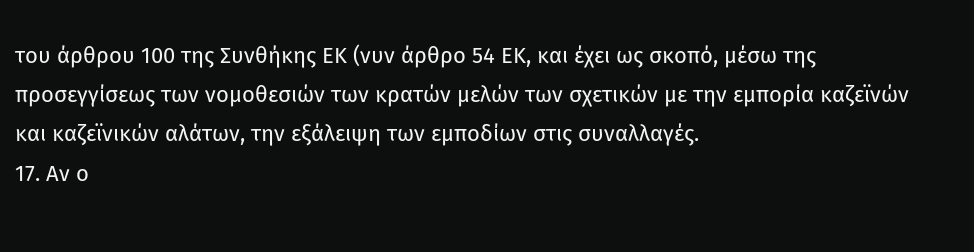του άρθρου 100 της Συνθήκης ΕΚ (νυν άρθρο 54 ΕΚ, και έχει ως σκοπό, μέσω της προσεγγίσεως των νομοθεσιών των κρατών μελών των σχετικών με την εμπορία καζεϊνών και καζεϊνικών αλάτων, την εξάλειψη των εμποδίων στις συναλλαγές.
17. Αν ο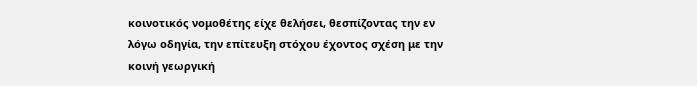κοινοτικός νομοθέτης είχε θελήσει, θεσπίζοντας την εν λόγω οδηγία, την επίτευξη στόχου έχοντος σχέση με την κοινή γεωργική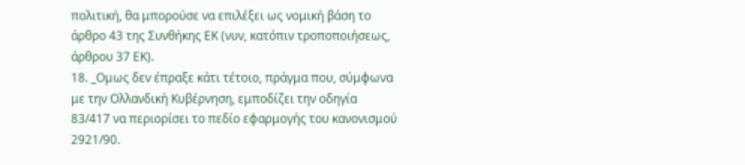πολιτική, θα μπορούσε να επιλέξει ως νομική βάση το άρθρο 43 της Συνθήκης ΕΚ (νυν, κατόπιν τροποποιήσεως, άρθρου 37 ΕΚ).
18. _Ομως δεν έπραξε κάτι τέτοιο, πράγμα που, σύμφωνα με την Ολλανδική Κυβέρνηση, εμποδίζει την οδηγία 83/417 να περιορίσει το πεδίο εφαρμογής του κανονισμού 2921/90.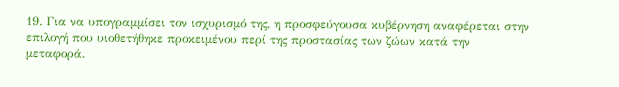19. Για να υπογραμμίσει τον ισχυρισμό της, η προσφεύγουσα κυβέρνηση αναφέρεται στην επιλογή που υιοθετήθηκε προκειμένου περί της προστασίας των ζώων κατά την μεταφορά.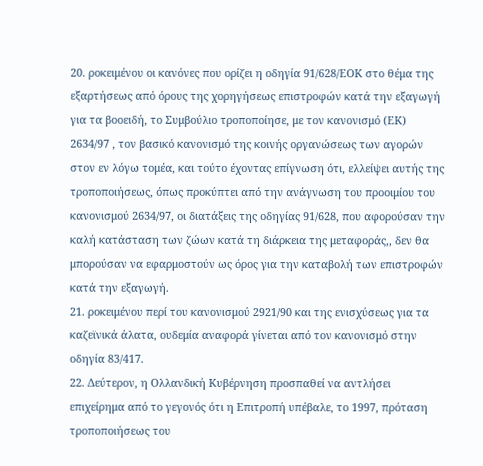20. ροκειμένου οι κανόνες που ορίζει η οδηγία 91/628/ΕΟΚ στο θέμα της εξαρτήσεως από όρους της χορηγήσεως επιστροφών κατά την εξαγωγή για τα βοοειδή, το Συμβούλιο τροποποίησε, με τον κανονισμό (ΕΚ) 2634/97 , τον βασικό κανονισμό της κοινής οργανώσεως των αγορών στον εν λόγω τομέα, και τούτο έχοντας επίγνωση ότι, ελλείψει αυτής της τροποποιήσεως, όπως προκύπτει από την ανάγνωση του προοιμίου του κανονισμού 2634/97, οι διατάξεις της οδηγίας 91/628, που αφορούσαν την καλή κατάσταση των ζώων κατά τη διάρκεια της μεταφοράς,, δεν θα μπορούσαν να εφαρμοστούν ως όρος για την καταβολή των επιστροφών κατά την εξαγωγή.
21. ροκειμένου περί του κανονισμού 2921/90 και της ενισχύσεως για τα καζεϊνικά άλατα, ουδεμία αναφορά γίνεται από τον κανονισμό στην οδηγία 83/417.
22. Δεύτερον, η Ολλανδική Κυβέρνηση προσπαθεί να αντλήσει επιχείρημα από το γεγονός ότι η Επιτροπή υπέβαλε, το 1997, πρόταση τροποποιήσεως του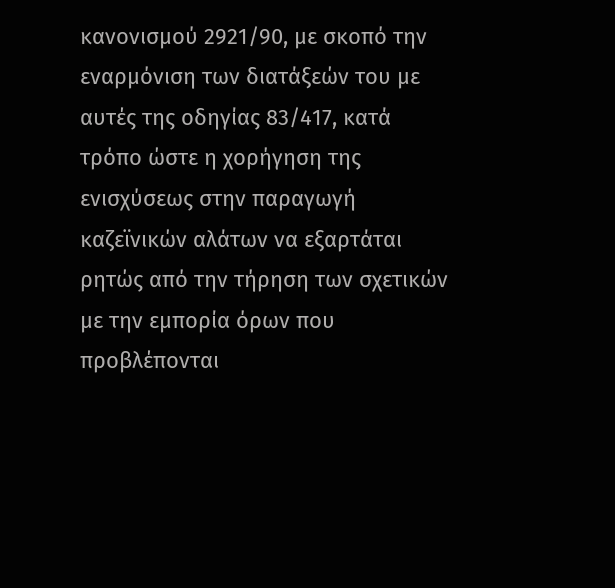κανονισμού 2921/90, με σκοπό την εναρμόνιση των διατάξεών του με αυτές της οδηγίας 83/417, κατά τρόπο ώστε η χορήγηση της ενισχύσεως στην παραγωγή καζεϊνικών αλάτων να εξαρτάται ρητώς από την τήρηση των σχετικών με την εμπορία όρων που προβλέπονται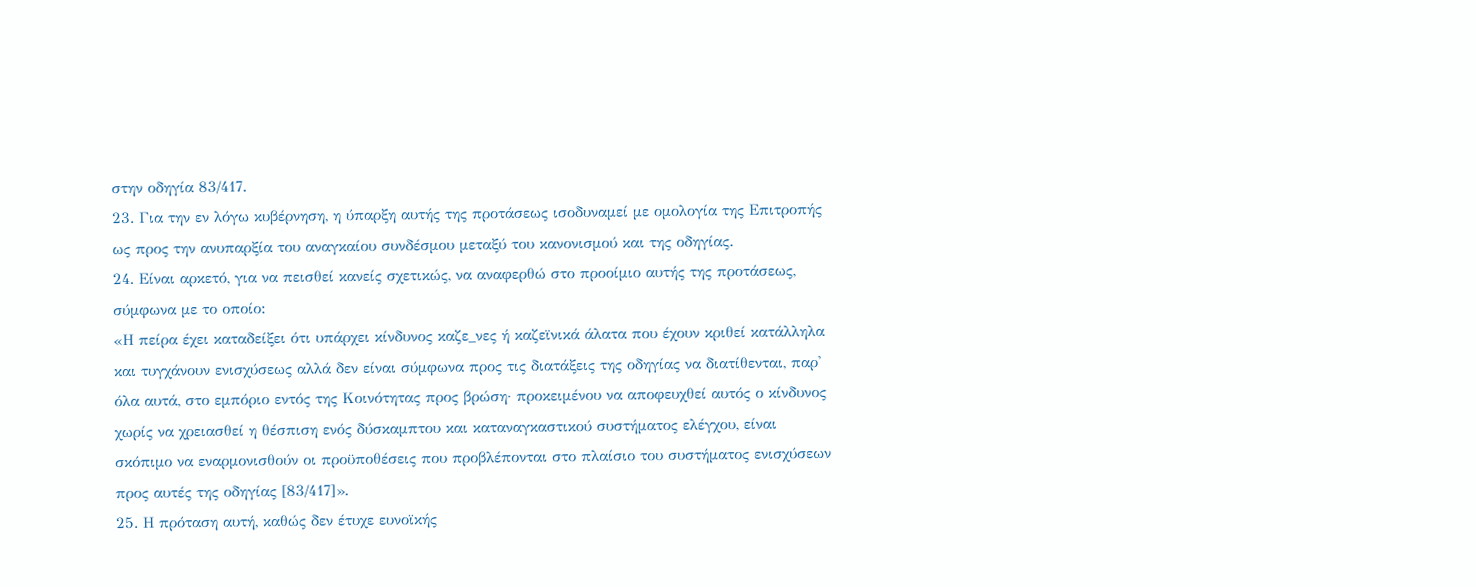στην οδηγία 83/417.
23. Για την εν λόγω κυβέρνηση, η ύπαρξη αυτής της προτάσεως ισοδυναμεί με ομολογία της Επιτροπής ως προς την ανυπαρξία του αναγκαίου συνδέσμου μεταξύ του κανονισμού και της οδηγίας.
24. Είναι αρκετό, για να πεισθεί κανείς σχετικώς, να αναφερθώ στο προοίμιο αυτής της προτάσεως, σύμφωνα με το οποίο:
«Η πείρα έχει καταδείξει ότι υπάρχει κίνδυνος καζε_νες ή καζεϊνικά άλατα που έχουν κριθεί κατάλληλα και τυγχάνουν ενισχύσεως αλλά δεν είναι σύμφωνα προς τις διατάξεις της οδηγίας να διατίθενται, παρ' όλα αυτά, στο εμπόριο εντός της Κοινότητας προς βρώση· προκειμένου να αποφευχθεί αυτός ο κίνδυνος χωρίς να χρειασθεί η θέσπιση ενός δύσκαμπτου και καταναγκαστικού συστήματος ελέγχου, είναι σκόπιμο να εναρμονισθούν οι προϋποθέσεις που προβλέπονται στο πλαίσιο του συστήματος ενισχύσεων προς αυτές της οδηγίας [83/417]».
25. Η πρόταση αυτή, καθώς δεν έτυχε ευνοϊκής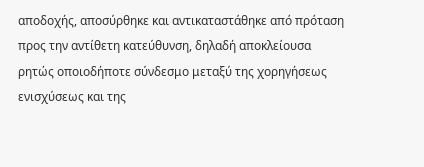αποδοχής, αποσύρθηκε και αντικαταστάθηκε από πρόταση προς την αντίθετη κατεύθυνση, δηλαδή αποκλείουσα ρητώς οποιοδήποτε σύνδεσμο μεταξύ της χορηγήσεως ενισχύσεως και της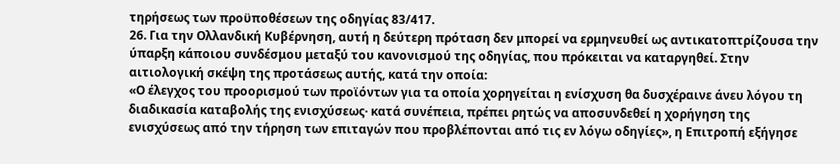τηρήσεως των προϋποθέσεων της οδηγίας 83/417.
26. Για την Ολλανδική Κυβέρνηση, αυτή η δεύτερη πρόταση δεν μπορεί να ερμηνευθεί ως αντικατοπτρίζουσα την ύπαρξη κάποιου συνδέσμου μεταξύ του κανονισμού της οδηγίας, που πρόκειται να καταργηθεί. Στην αιτιολογική σκέψη της προτάσεως αυτής, κατά την οποία:
«Ο έλεγχος του προορισμού των προϊόντων για τα οποία χορηγείται η ενίσχυση θα δυσχέραινε άνευ λόγου τη διαδικασία καταβολής της ενισχύσεως· κατά συνέπεια, πρέπει ρητώς να αποσυνδεθεί η χορήγηση της ενισχύσεως από την τήρηση των επιταγών που προβλέπονται από τις εν λόγω οδηγίες», η Επιτροπή εξήγησε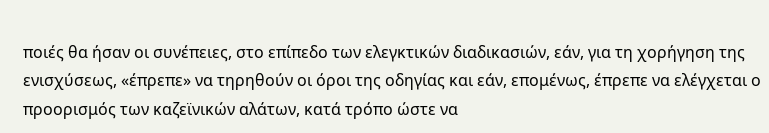ποιές θα ήσαν οι συνέπειες, στο επίπεδο των ελεγκτικών διαδικασιών, εάν, για τη χορήγηση της ενισχύσεως, «έπρεπε» να τηρηθούν οι όροι της οδηγίας και εάν, επομένως, έπρεπε να ελέγχεται ο προορισμός των καζεϊνικών αλάτων, κατά τρόπο ώστε να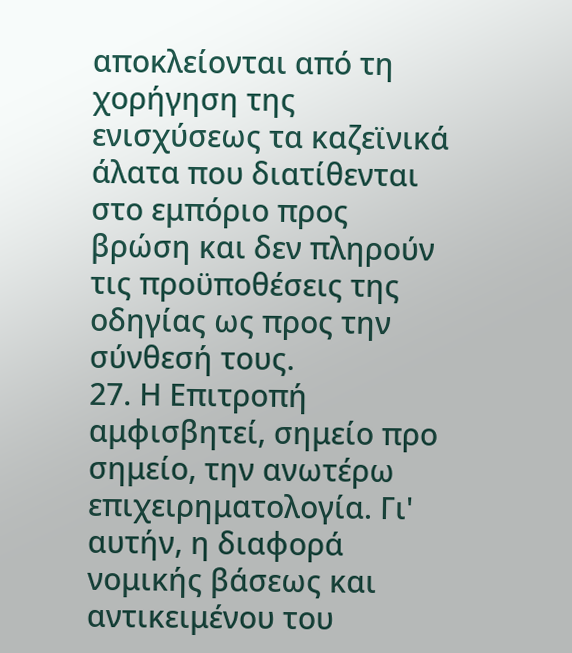αποκλείονται από τη χορήγηση της ενισχύσεως τα καζεϊνικά άλατα που διατίθενται στο εμπόριο προς βρώση και δεν πληρούν τις προϋποθέσεις της οδηγίας ως προς την σύνθεσή τους.
27. Η Επιτροπή αμφισβητεί, σημείο προ σημείο, την ανωτέρω επιχειρηματολογία. Γι' αυτήν, η διαφορά νομικής βάσεως και αντικειμένου του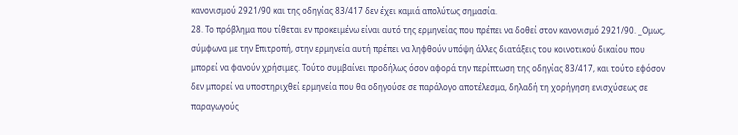κανονισμού 2921/90 και της οδηγίας 83/417 δεν έχει καμιά απολύτως σημασία.
28. Το πρόβλημα που τίθεται εν προκειμένω είναι αυτό της ερμηνείας που πρέπει να δοθεί στον κανονισμό 2921/90. _Ομως, σύμφωνα με την Επιτροπή, στην ερμηνεία αυτή πρέπει να ληφθούν υπόψη άλλες διατάξεις του κοινοτικού δικαίου που μπορεί να φανούν χρήσιμες. Τούτο συμβαίνει προδήλως όσον αφορά την περίπτωση της οδηγίας 83/417, και τούτο εφόσον δεν μπορεί να υποστηριχθεί ερμηνεία που θα οδηγούσε σε παράλογο αποτέλεσμα, δηλαδή τη χορήγηση ενισχύσεως σε παραγωγούς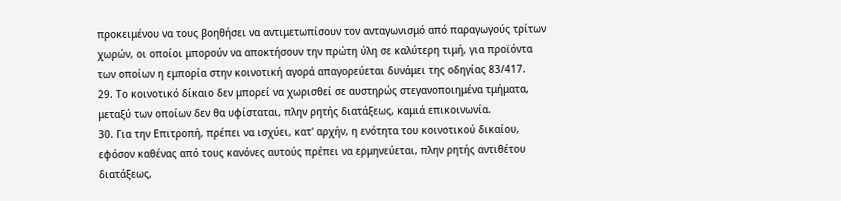προκειμένου να τους βοηθήσει να αντιμετωπίσουν τον ανταγωνισμό από παραγωγούς τρίτων χωρών, οι οποίοι μπορούν να αποκτήσουν την πρώτη ύλη σε καλύτερη τιμή, για προϊόντα των οποίων η εμπορία στην κοινοτική αγορά απαγορεύεται δυνάμει της οδηγίας 83/417.
29. Το κοινοτικό δίκαιο δεν μπορεί να χωρισθεί σε αυστηρώς στεγανοποιημένα τμήματα, μεταξύ των οποίων δεν θα υφίσταται, πλην ρητής διατάξεως, καμιά επικοινωνία.
30. Για την Επιτροπή, πρέπει να ισχύει, κατ' αρχήν, η ενότητα του κοινοτικού δικαίου, εφόσον καθένας από τους κανόνες αυτούς πρέπει να ερμηνεύεται, πλην ρητής αντιθέτου διατάξεως,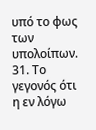υπό το φως των υπολοίπων.
31. Το γεγονός ότι η εν λόγω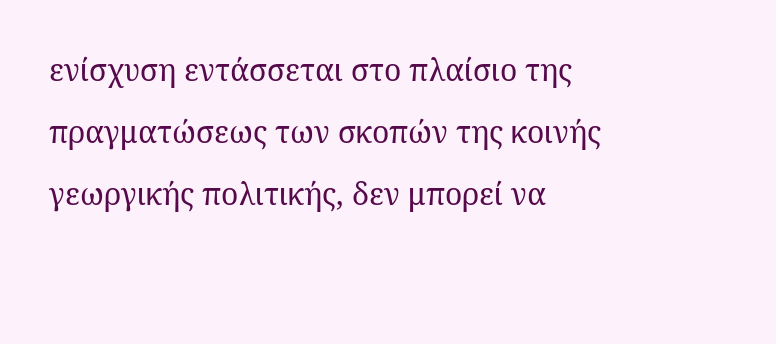ενίσχυση εντάσσεται στο πλαίσιο της πραγματώσεως των σκοπών της κοινής γεωργικής πολιτικής, δεν μπορεί να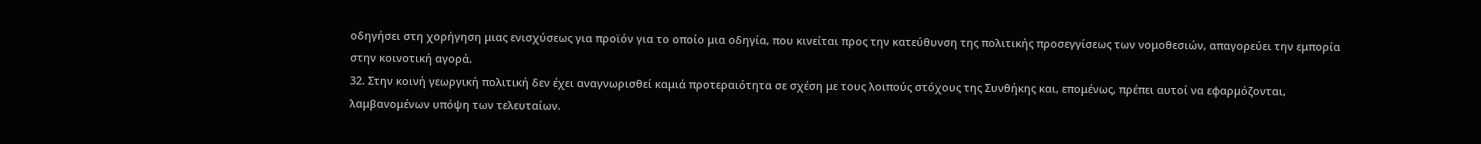οδηγήσει στη χορήγηση μιας ενισχύσεως για προϊόν για το οποίο μια οδηγία, που κινείται προς την κατεύθυνση της πολιτικής προσεγγίσεως των νομοθεσιών, απαγορεύει την εμπορία στην κοινοτική αγορά.
32. Στην κοινή γεωργική πολιτική δεν έχει αναγνωρισθεί καμιά προτεραιότητα σε σχέση με τους λοιπούς στόχους της Συνθήκης και, επομένως, πρέπει αυτοί να εφαρμόζονται, λαμβανομένων υπόψη των τελευταίων.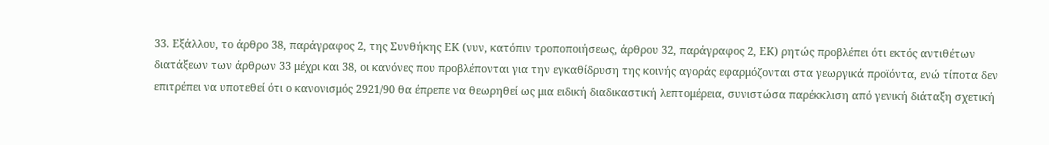33. Εξάλλου, το άρθρο 38, παράγραφος 2, της Συνθήκης ΕΚ (νυν, κατόπιν τροποποιήσεως, άρθρου 32, παράγραφος 2, ΕΚ) ρητώς προβλέπει ότι εκτός αντιθέτων διατάξεων των άρθρων 33 μέχρι και 38, οι κανόνες που προβλέπονται για την εγκαθίδρυση της κοινής αγοράς εφαρμόζονται στα γεωργικά προϊόντα, ενώ τίποτα δεν επιτρέπει να υποτεθεί ότι ο κανονισμός 2921/90 θα έπρεπε να θεωρηθεί ως μια ειδική διαδικαστική λεπτομέρεια, συνιστώσα παρέκκλιση από γενική διάταξη σχετική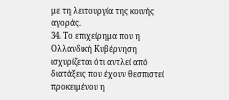με τη λειτουργία της κοινής αγοράς.
34. Το επιχείρημα που η Ολλανδική Κυβέρνηση ισχυρίζεται ότι αντλεί από διατάξεις που έχουν θεσπιστεί προκειμένου η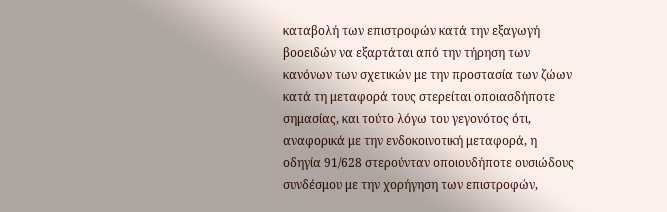καταβολή των επιστροφών κατά την εξαγωγή βοοειδών να εξαρτάται από την τήρηση των κανόνων των σχετικών με την προστασία των ζώων κατά τη μεταφορά τους στερείται οποιασδήποτε σημασίας, και τούτο λόγω του γεγονότος ότι, αναφορικά με την ενδοκοινοτική μεταφορά, η οδηγία 91/628 στερούνταν οποιουδήποτε ουσιώδους συνδέσμου με την χορήγηση των επιστροφών,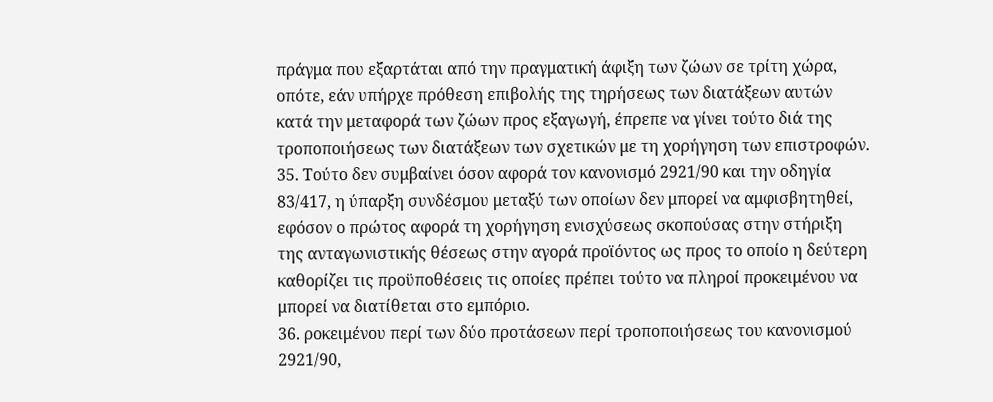πράγμα που εξαρτάται από την πραγματική άφιξη των ζώων σε τρίτη χώρα, οπότε, εάν υπήρχε πρόθεση επιβολής της τηρήσεως των διατάξεων αυτών κατά την μεταφορά των ζώων προς εξαγωγή, έπρεπε να γίνει τούτο διά της τροποποιήσεως των διατάξεων των σχετικών με τη χορήγηση των επιστροφών.
35. Τούτο δεν συμβαίνει όσον αφορά τον κανονισμό 2921/90 και την οδηγία 83/417, η ύπαρξη συνδέσμου μεταξύ των οποίων δεν μπορεί να αμφισβητηθεί, εφόσον ο πρώτος αφορά τη χορήγηση ενισχύσεως σκοπούσας στην στήριξη της ανταγωνιστικής θέσεως στην αγορά προϊόντος ως προς το οποίο η δεύτερη καθορίζει τις προϋποθέσεις τις οποίες πρέπει τούτο να πληροί προκειμένου να μπορεί να διατίθεται στο εμπόριο.
36. ροκειμένου περί των δύο προτάσεων περί τροποποιήσεως του κανονισμού 2921/90,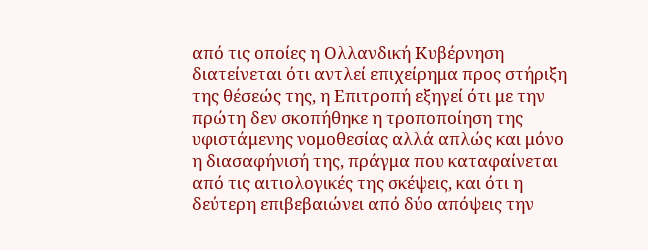από τις οποίες η Ολλανδική Κυβέρνηση διατείνεται ότι αντλεί επιχείρημα προς στήριξη της θέσεώς της, η Επιτροπή εξηγεί ότι με την πρώτη δεν σκοπήθηκε η τροποποίηση της υφιστάμενης νομοθεσίας αλλά απλώς και μόνο η διασαφήνισή της, πράγμα που καταφαίνεται από τις αιτιολογικές της σκέψεις, και ότι η δεύτερη επιβεβαιώνει από δύο απόψεις την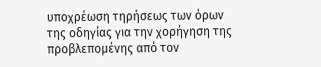υποχρέωση τηρήσεως των όρων της οδηγίας για την χορήγηση της προβλεπομένης από τον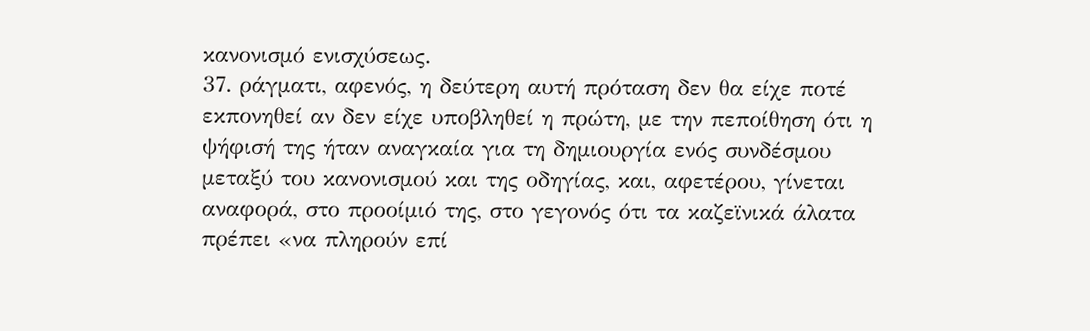κανονισμό ενισχύσεως.
37. ράγματι, αφενός, η δεύτερη αυτή πρόταση δεν θα είχε ποτέ εκπονηθεί αν δεν είχε υποβληθεί η πρώτη, με την πεποίθηση ότι η ψήφισή της ήταν αναγκαία για τη δημιουργία ενός συνδέσμου μεταξύ του κανονισμού και της οδηγίας, και, αφετέρου, γίνεται αναφορά, στο προοίμιό της, στο γεγονός ότι τα καζεϊνικά άλατα πρέπει «να πληρούν επί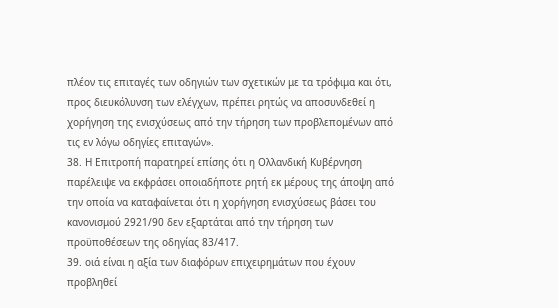πλέον τις επιταγές των οδηγιών των σχετικών με τα τρόφιμα και ότι, προς διευκόλυνση των ελέγχων, πρέπει ρητώς να αποσυνδεθεί η χορήγηση της ενισχύσεως από την τήρηση των προβλεπομένων από τις εν λόγω οδηγίες επιταγών».
38. Η Επιτροπή παρατηρεί επίσης ότι η Ολλανδική Κυβέρνηση παρέλειψε να εκφράσει οποιαδήποτε ρητή εκ μέρους της άποψη από την οποία να καταφαίνεται ότι η χορήγηση ενισχύσεως βάσει του κανονισμού 2921/90 δεν εξαρτάται από την τήρηση των προϋποθέσεων της οδηγίας 83/417.
39. οιά είναι η αξία των διαφόρων επιχειρημάτων που έχουν προβληθεί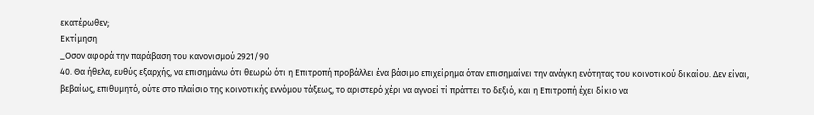εκατέρωθεν;
Εκτίμηση
_Οσον αφορά την παράβαση του κανονισμού 2921/90
40. Θα ήθελα, ευθύς εξαρχής, να επισημάνω ότι θεωρώ ότι η Επιτροπή προβάλλει ένα βάσιμο επιχείρημα όταν επισημαίνει την ανάγκη ενότητας του κοινοτικού δικαίου. Δεν είναι, βεβαίως, επιθυμητό, ούτε στο πλαίσιο της κοινοτικής εννόμου τάξεως, το αριστερό χέρι να αγνοεί τί πράττει το δεξιό, και η Επιτροπή έχει δίκιο να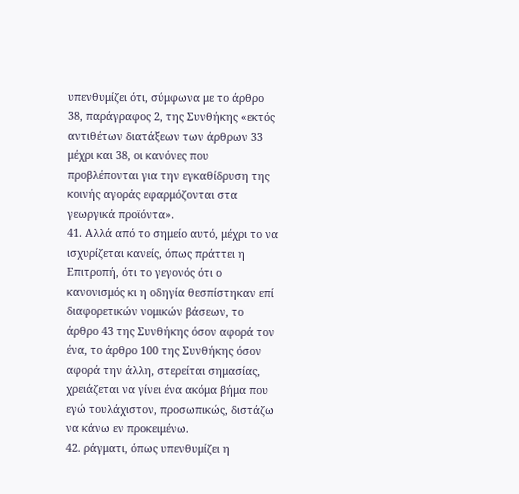υπενθυμίζει ότι, σύμφωνα με το άρθρο 38, παράγραφος 2, της Συνθήκης «εκτός αντιθέτων διατάξεων των άρθρων 33 μέχρι και 38, οι κανόνες που προβλέπονται για την εγκαθίδρυση της κοινής αγοράς εφαρμόζονται στα γεωργικά προϊόντα».
41. Αλλά από το σημείο αυτό, μέχρι το να ισχυρίζεται κανείς, όπως πράττει η Επιτροπή, ότι το γεγονός ότι ο κανονισμός κι η οδηγία θεσπίστηκαν επί διαφορετικών νομικών βάσεων, το άρθρο 43 της Συνθήκης όσον αφορά τον ένα, το άρθρο 100 της Συνθήκης όσον αφορά την άλλη, στερείται σημασίας, χρειάζεται να γίνει ένα ακόμα βήμα που εγώ τουλάχιστον, προσωπικώς, διστάζω να κάνω εν προκειμένω.
42. ράγματι, όπως υπενθυμίζει η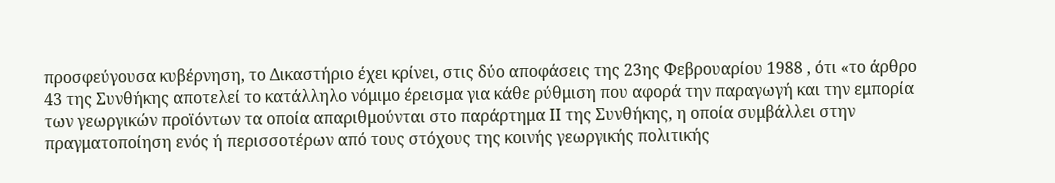προσφεύγουσα κυβέρνηση, το Δικαστήριο έχει κρίνει, στις δύο αποφάσεις της 23ης Φεβρουαρίου 1988 , ότι «το άρθρο 43 της Συνθήκης αποτελεί το κατάλληλο νόμιμο έρεισμα για κάθε ρύθμιση που αφορά την παραγωγή και την εμπορία των γεωργικών προϊόντων τα οποία απαριθμούνται στο παράρτημα ΙΙ της Συνθήκης, η οποία συμβάλλει στην πραγματοποίηση ενός ή περισσοτέρων από τους στόχους της κοινής γεωργικής πολιτικής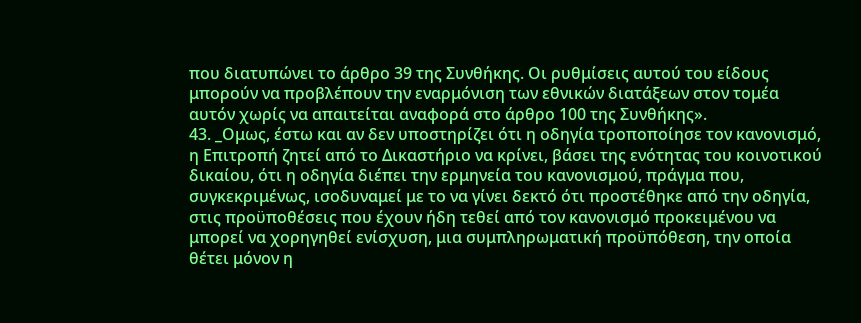που διατυπώνει το άρθρο 39 της Συνθήκης. Οι ρυθμίσεις αυτού του είδους μπορούν να προβλέπουν την εναρμόνιση των εθνικών διατάξεων στον τομέα αυτόν χωρίς να απαιτείται αναφορά στο άρθρο 100 της Συνθήκης».
43. _Ομως, έστω και αν δεν υποστηρίζει ότι η οδηγία τροποποίησε τον κανονισμό, η Επιτροπή ζητεί από το Δικαστήριο να κρίνει, βάσει της ενότητας του κοινοτικού δικαίου, ότι η οδηγία διέπει την ερμηνεία του κανονισμού, πράγμα που, συγκεκριμένως, ισοδυναμεί με το να γίνει δεκτό ότι προστέθηκε από την οδηγία, στις προϋποθέσεις που έχουν ήδη τεθεί από τον κανονισμό προκειμένου να μπορεί να χορηγηθεί ενίσχυση, μια συμπληρωματική προϋπόθεση, την οποία θέτει μόνον η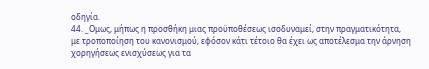οδηγία.
44. _Ομως, μήπως η προσθήκη μιας προϋποθέσεως ισοδυναμεί, στην πραγματικότητα, με τροποποίηση του κανονισμού, εφόσον κάτι τέτοιο θα έχει ως αποτέλεσμα την άρνηση χορηγήσεως ενισχύσεως για τα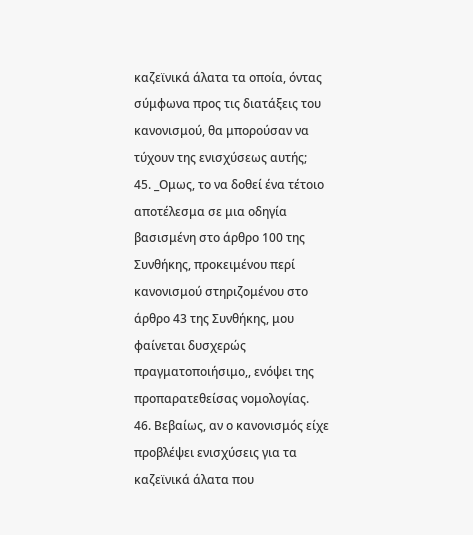καζεϊνικά άλατα τα οποία, όντας σύμφωνα προς τις διατάξεις του κανονισμού, θα μπορούσαν να τύχουν της ενισχύσεως αυτής;
45. _Ομως, το να δοθεί ένα τέτοιο αποτέλεσμα σε μια οδηγία βασισμένη στο άρθρο 100 της Συνθήκης, προκειμένου περί κανονισμού στηριζομένου στο άρθρο 43 της Συνθήκης, μου φαίνεται δυσχερώς πραγματοποιήσιμο,, ενόψει της προπαρατεθείσας νομολογίας.
46. Βεβαίως, αν ο κανονισμός είχε προβλέψει ενισχύσεις για τα καζεϊνικά άλατα που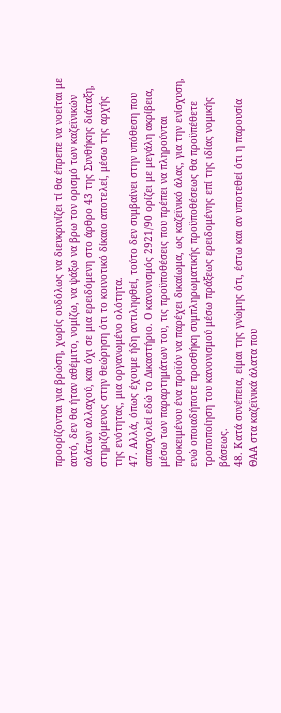προορίζονται για βρώση, χωρίς ουδόλως να διευκρινίζει τί θα έπρεπε να νοείται με αυτό, δεν θα ήταν αθέμιτο, νομίζω, να ψάξω να βρω τον ορισμό των καζεϊνικών αλάτων αλλαχού, και όχι σε μια ερειδόμενη στο άρθρο 43 της Συνθήκης διάταξη, στηριζόμενος στην θεώρηση ότι το κοινοτικό δίκαιο αποτελεί, μέσω της αρχής της ενότητας, μια οργανωμένο ολότητα.
47. Αλλά, όπως έχουμε ήδη αντιληφθεί, τούτο δεν συμβαίνει στην υπόθεση που απασχολεί εδώ το Δικαστήριο. Ο κανονισμός 2921/90 ορίζει με μεγάλη ακρίβεια, μέσω των παραρτημάτων του, τις προϋποθέσεις που πρέπει να πληρούνται προκειμένου ένα προϊόν να παρέχει δικαίωμα, ως καζεϊνικό άλας, για την ενίσχυση, ενώ οποιαδήποτε προσθήκη συμπληρωματικής προϋποθέσεως θα προϋπέθετε τροποποίηση του κανονισμού μέσω πράξεως ερειδομένης επί της ιδίας νομικής βάσεως.
48. Κατά συνέπεια, είμαι της γνώμης ότι, έστω και αν υποτεθεί ότι η παρουσία ΘΑΑ στα καζεϊνικά άλατα που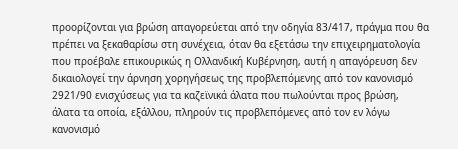προορίζονται για βρώση απαγορεύεται από την οδηγία 83/417, πράγμα που θα πρέπει να ξεκαθαρίσω στη συνέχεια, όταν θα εξετάσω την επιχειρηματολογία που προέβαλε επικουρικώς η Ολλανδική Κυβέρνηση, αυτή η απαγόρευση δεν δικαιολογεί την άρνηση χορηγήσεως της προβλεπόμενης από τον κανονισμό 2921/90 ενισχύσεως για τα καζεϊνικά άλατα που πωλούνται προς βρώση, άλατα τα οποία, εξάλλου, πληρούν τις προβλεπόμενες από τον εν λόγω κανονισμό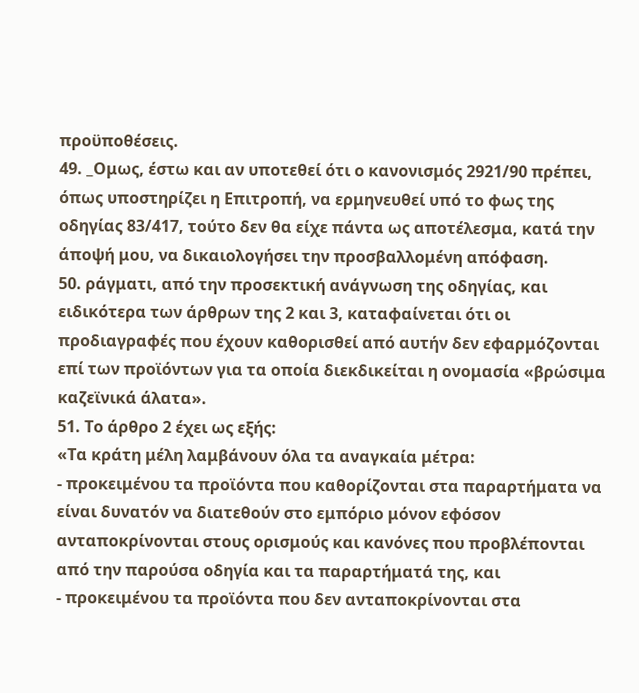προϋποθέσεις.
49. _Ομως, έστω και αν υποτεθεί ότι ο κανονισμός 2921/90 πρέπει, όπως υποστηρίζει η Επιτροπή, να ερμηνευθεί υπό το φως της οδηγίας 83/417, τούτο δεν θα είχε πάντα ως αποτέλεσμα, κατά την άποψή μου, να δικαιολογήσει την προσβαλλομένη απόφαση.
50. ράγματι, από την προσεκτική ανάγνωση της οδηγίας, και ειδικότερα των άρθρων της 2 και 3, καταφαίνεται ότι οι προδιαγραφές που έχουν καθορισθεί από αυτήν δεν εφαρμόζονται επί των προϊόντων για τα οποία διεκδικείται η ονομασία «βρώσιμα καζεϊνικά άλατα».
51. Το άρθρο 2 έχει ως εξής:
«Τα κράτη μέλη λαμβάνουν όλα τα αναγκαία μέτρα:
- προκειμένου τα προϊόντα που καθορίζονται στα παραρτήματα να είναι δυνατόν να διατεθούν στο εμπόριο μόνον εφόσον ανταποκρίνονται στους ορισμούς και κανόνες που προβλέπονται από την παρούσα οδηγία και τα παραρτήματά της, και
- προκειμένου τα προϊόντα που δεν ανταποκρίνονται στα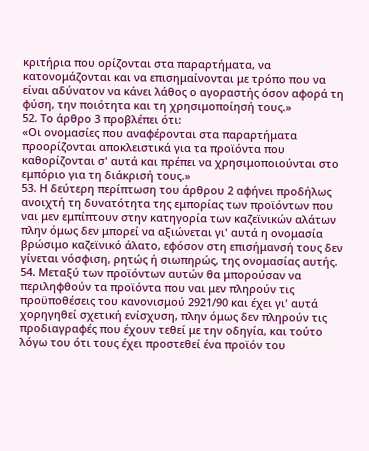κριτήρια που ορίζονται στα παραρτήματα, να κατονομάζονται και να επισημαίνονται με τρόπο που να είναι αδύνατον να κάνει λάθος ο αγοραστής όσον αφορά τη φύση, την ποιότητα και τη χρησιμοποίησή τους.»
52. Το άρθρο 3 προβλέπει ότι:
«Οι ονομασίες που αναφέρονται στα παραρτήματα προορίζονται αποκλειστικά για τα προϊόντα που καθορίζονται σ' αυτά και πρέπει να χρησιμοποιούνται στο εμπόριο για τη διάκρισή τους.»
53. Η δεύτερη περίπτωση του άρθρου 2 αφήνει προδήλως ανοιχτή τη δυνατότητα της εμπορίας των προϊόντων που ναι μεν εμπίπτουν στην κατηγορία των καζεϊνικών αλάτων πλην όμως δεν μπορεί να αξιώνεται γι' αυτά η ονομασία βρώσιμο καζεϊνικό άλατο, εφόσον στη επισήμανσή τους δεν γίνεται νόσφιση, ρητώς ή σιωπηρώς, της ονομασίας αυτής.
54. Μεταξύ των προϊόντων αυτών θα μπορούσαν να περιληφθούν τα προϊόντα που ναι μεν πληρούν τις προϋποθέσεις του κανονισμού 2921/90 και έχει γι' αυτά χορηγηθεί σχετική ενίσχυση, πλην όμως δεν πληρούν τις προδιαγραφές που έχουν τεθεί με την οδηγία, και τούτο λόγω του ότι τους έχει προστεθεί ένα προϊόν του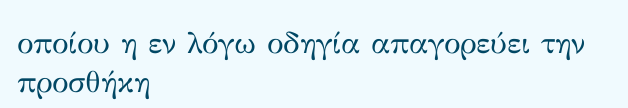οποίου η εν λόγω οδηγία απαγορεύει την προσθήκη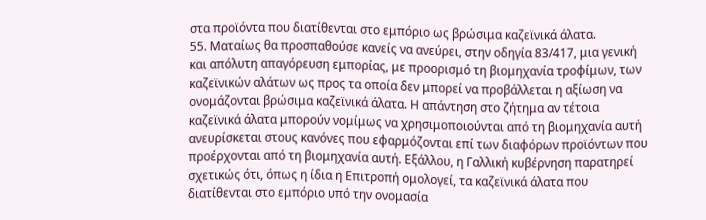στα προϊόντα που διατίθενται στο εμπόριο ως βρώσιμα καζεϊνικά άλατα.
55. Ματαίως θα προσπαθούσε κανείς να ανεύρει, στην οδηγία 83/417, μια γενική και απόλυτη απαγόρευση εμπορίας, με προορισμό τη βιομηχανία τροφίμων, των καζεϊνικών αλάτων ως προς τα οποία δεν μπορεί να προβάλλεται η αξίωση να ονομάζονται βρώσιμα καζεϊνικά άλατα. Η απάντηση στο ζήτημα αν τέτοια καζεϊνικά άλατα μπορούν νομίμως να χρησιμοποιούνται από τη βιομηχανία αυτή ανευρίσκεται στους κανόνες που εφαρμόζονται επί των διαφόρων προϊόντων που προέρχονται από τη βιομηχανία αυτή. Εξάλλου, η Γαλλική κυβέρνηση παρατηρεί σχετικώς ότι, όπως η ίδια η Επιτροπή ομολογεί, τα καζεϊνικά άλατα που διατίθενται στο εμπόριο υπό την ονομασία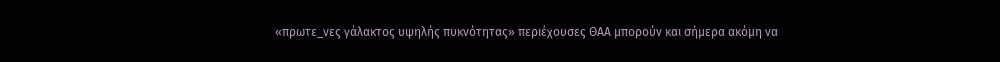«πρωτε_νες γάλακτος υψηλής πυκνότητας» περιέχουσες ΘΑΑ μπορούν και σήμερα ακόμη να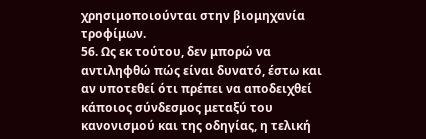χρησιμοποιούνται στην βιομηχανία τροφίμων.
56. Ως εκ τούτου, δεν μπορώ να αντιληφθώ πώς είναι δυνατό, έστω και αν υποτεθεί ότι πρέπει να αποδειχθεί κάποιος σύνδεσμος μεταξύ του κανονισμού και της οδηγίας, η τελική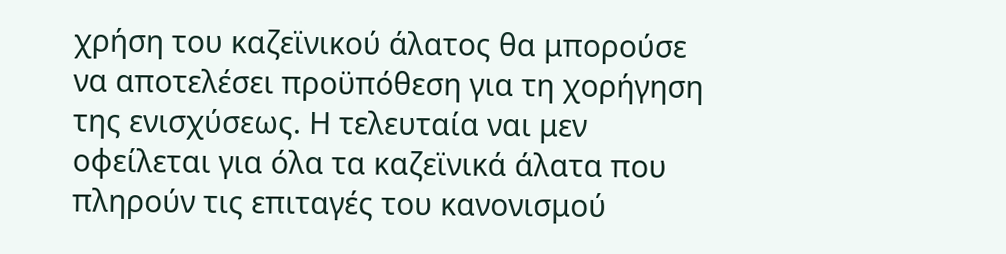χρήση του καζεϊνικού άλατος θα μπορούσε να αποτελέσει προϋπόθεση για τη χορήγηση της ενισχύσεως. Η τελευταία ναι μεν οφείλεται για όλα τα καζεϊνικά άλατα που πληρούν τις επιταγές του κανονισμού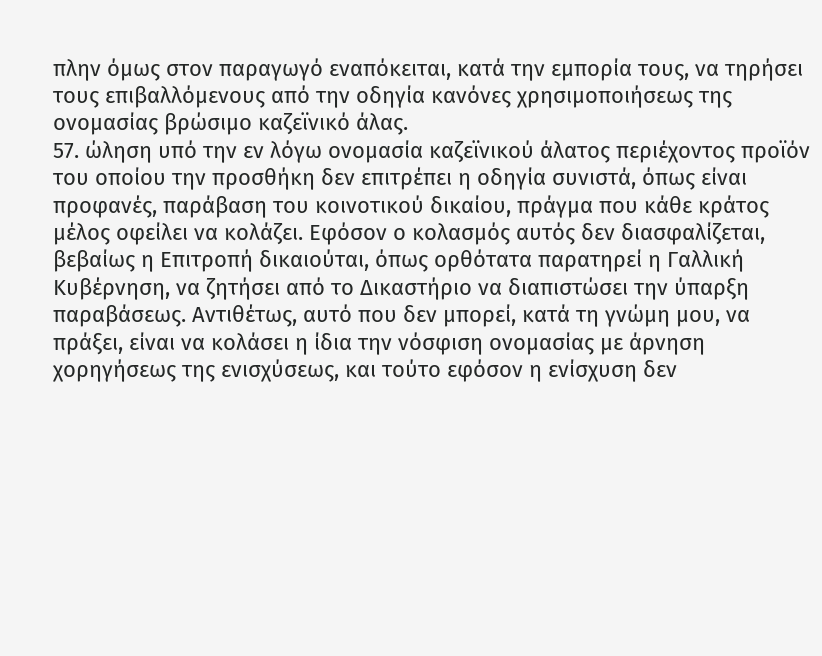πλην όμως στον παραγωγό εναπόκειται, κατά την εμπορία τους, να τηρήσει τους επιβαλλόμενους από την οδηγία κανόνες χρησιμοποιήσεως της ονομασίας βρώσιμο καζεϊνικό άλας.
57. ώληση υπό την εν λόγω ονομασία καζεϊνικού άλατος περιέχοντος προϊόν του οποίου την προσθήκη δεν επιτρέπει η οδηγία συνιστά, όπως είναι προφανές, παράβαση του κοινοτικού δικαίου, πράγμα που κάθε κράτος μέλος οφείλει να κολάζει. Εφόσον ο κολασμός αυτός δεν διασφαλίζεται, βεβαίως η Επιτροπή δικαιούται, όπως ορθότατα παρατηρεί η Γαλλική Κυβέρνηση, να ζητήσει από το Δικαστήριο να διαπιστώσει την ύπαρξη παραβάσεως. Αντιθέτως, αυτό που δεν μπορεί, κατά τη γνώμη μου, να πράξει, είναι να κολάσει η ίδια την νόσφιση ονομασίας με άρνηση χορηγήσεως της ενισχύσεως, και τούτο εφόσον η ενίσχυση δεν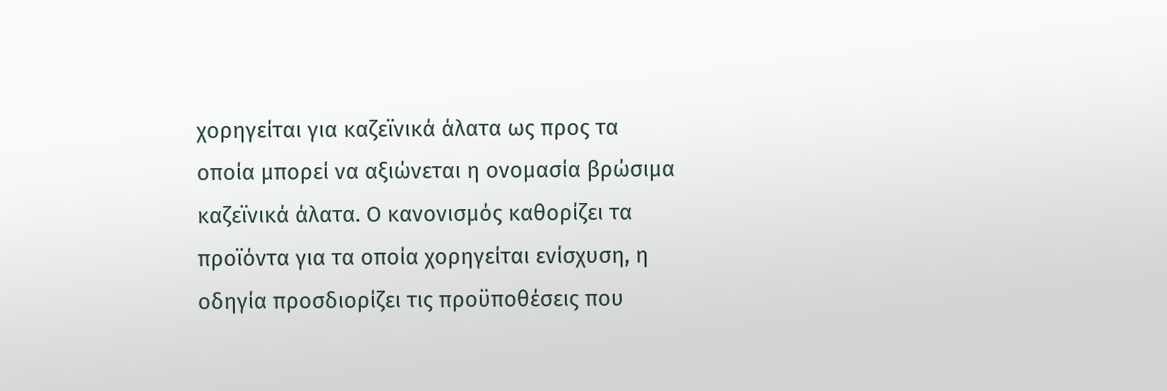χορηγείται για καζεϊνικά άλατα ως προς τα οποία μπορεί να αξιώνεται η ονομασία βρώσιμα καζεϊνικά άλατα. Ο κανονισμός καθορίζει τα προϊόντα για τα οποία χορηγείται ενίσχυση, η οδηγία προσδιορίζει τις προϋποθέσεις που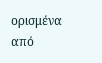ορισμένα από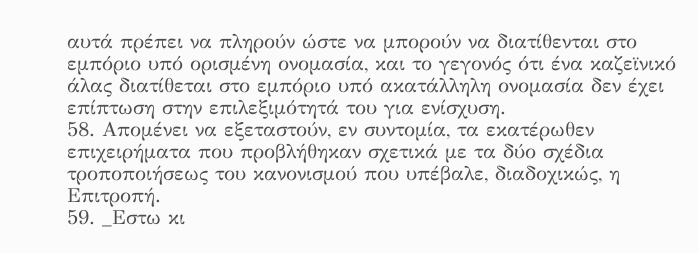αυτά πρέπει να πληρούν ώστε να μπορούν να διατίθενται στο εμπόριο υπό ορισμένη ονομασία, και το γεγονός ότι ένα καζεϊνικό άλας διατίθεται στο εμπόριο υπό ακατάλληλη ονομασία δεν έχει επίπτωση στην επιλεξιμότητά του για ενίσχυση.
58. Απομένει να εξεταστούν, εν συντομία, τα εκατέρωθεν επιχειρήματα που προβλήθηκαν σχετικά με τα δύο σχέδια τροποποιήσεως του κανονισμού που υπέβαλε, διαδοχικώς, η Επιτροπή.
59. _Εστω κι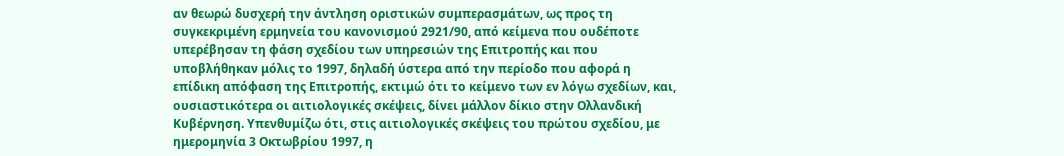αν θεωρώ δυσχερή την άντληση οριστικών συμπερασμάτων, ως προς τη συγκεκριμένη ερμηνεία του κανονισμού 2921/90, από κείμενα που ουδέποτε υπερέβησαν τη φάση σχεδίου των υπηρεσιών της Επιτροπής και που υποβλήθηκαν μόλις το 1997, δηλαδή ύστερα από την περίοδο που αφορά η επίδικη απόφαση της Επιτροπής, εκτιμώ ότι το κείμενο των εν λόγω σχεδίων, και, ουσιαστικότερα οι αιτιολογικές σκέψεις, δίνει μάλλον δίκιο στην Ολλανδική Κυβέρνηση. Υπενθυμίζω ότι, στις αιτιολογικές σκέψεις του πρώτου σχεδίου, με ημερομηνία 3 Οκτωβρίου 1997, η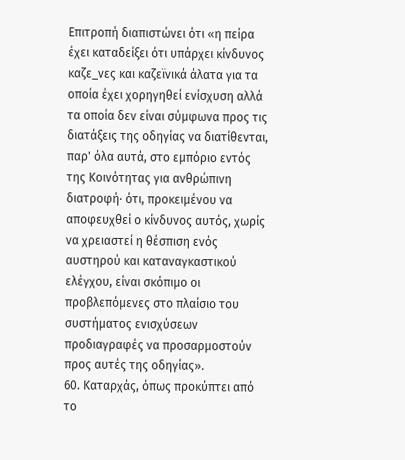Επιτροπή διαπιστώνει ότι «η πείρα έχει καταδείξει ότι υπάρχει κίνδυνος καζε_νες και καζεϊνικά άλατα για τα οποία έχει χορηγηθεί ενίσχυση αλλά τα οποία δεν είναι σύμφωνα προς τις διατάξεις της οδηγίας να διατίθενται, παρ' όλα αυτά, στο εμπόριο εντός της Κοινότητας για ανθρώπινη διατροφή· ότι, προκειμένου να αποφευχθεί ο κίνδυνος αυτός, χωρίς να χρειαστεί η θέσπιση ενός αυστηρού και καταναγκαστικού ελέγχου, είναι σκόπιμο οι προβλεπόμενες στο πλαίσιο του συστήματος ενισχύσεων προδιαγραφές να προσαρμοστούν προς αυτές της οδηγίας».
60. Καταρχάς, όπως προκύπτει από το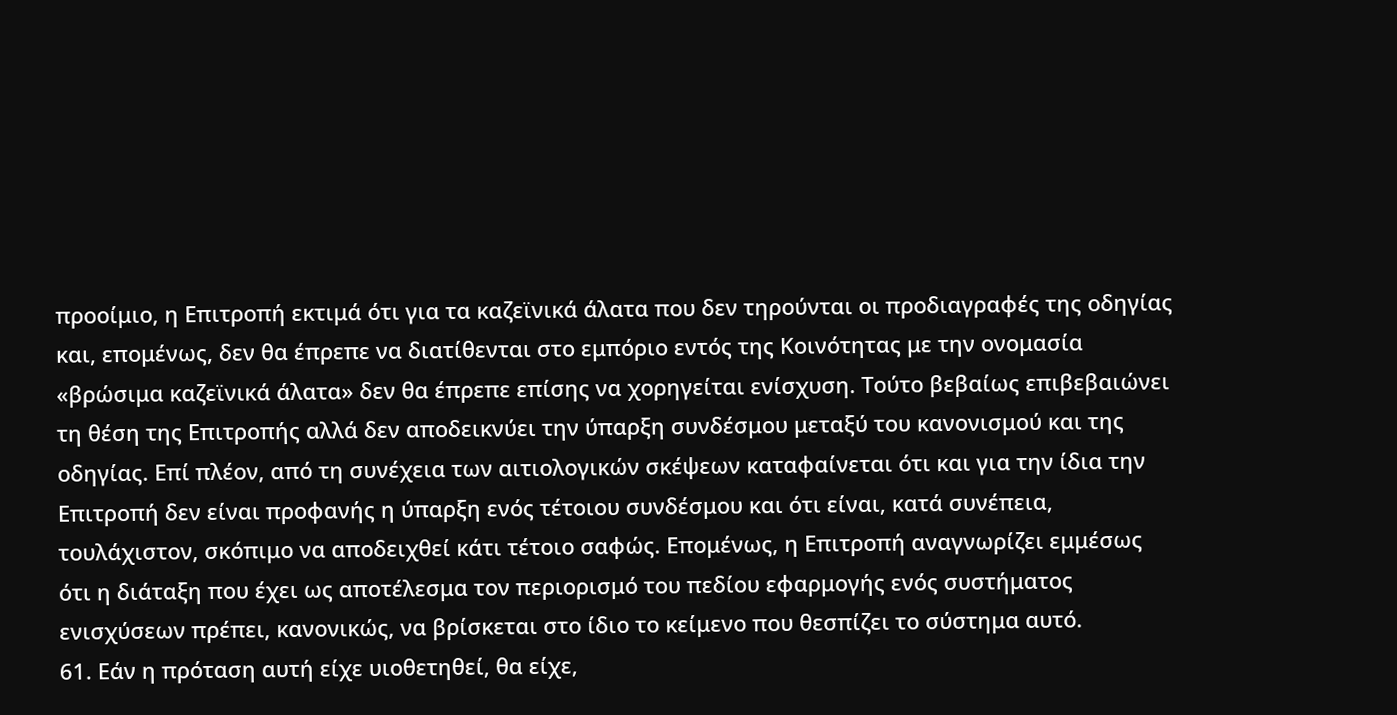προοίμιο, η Επιτροπή εκτιμά ότι για τα καζεϊνικά άλατα που δεν τηρούνται οι προδιαγραφές της οδηγίας και, επομένως, δεν θα έπρεπε να διατίθενται στο εμπόριο εντός της Κοινότητας με την ονομασία «βρώσιμα καζεϊνικά άλατα» δεν θα έπρεπε επίσης να χορηγείται ενίσχυση. Τούτο βεβαίως επιβεβαιώνει τη θέση της Επιτροπής αλλά δεν αποδεικνύει την ύπαρξη συνδέσμου μεταξύ του κανονισμού και της οδηγίας. Επί πλέον, από τη συνέχεια των αιτιολογικών σκέψεων καταφαίνεται ότι και για την ίδια την Επιτροπή δεν είναι προφανής η ύπαρξη ενός τέτοιου συνδέσμου και ότι είναι, κατά συνέπεια, τουλάχιστον, σκόπιμο να αποδειχθεί κάτι τέτοιο σαφώς. Επομένως, η Επιτροπή αναγνωρίζει εμμέσως ότι η διάταξη που έχει ως αποτέλεσμα τον περιορισμό του πεδίου εφαρμογής ενός συστήματος ενισχύσεων πρέπει, κανονικώς, να βρίσκεται στο ίδιο το κείμενο που θεσπίζει το σύστημα αυτό.
61. Εάν η πρόταση αυτή είχε υιοθετηθεί, θα είχε,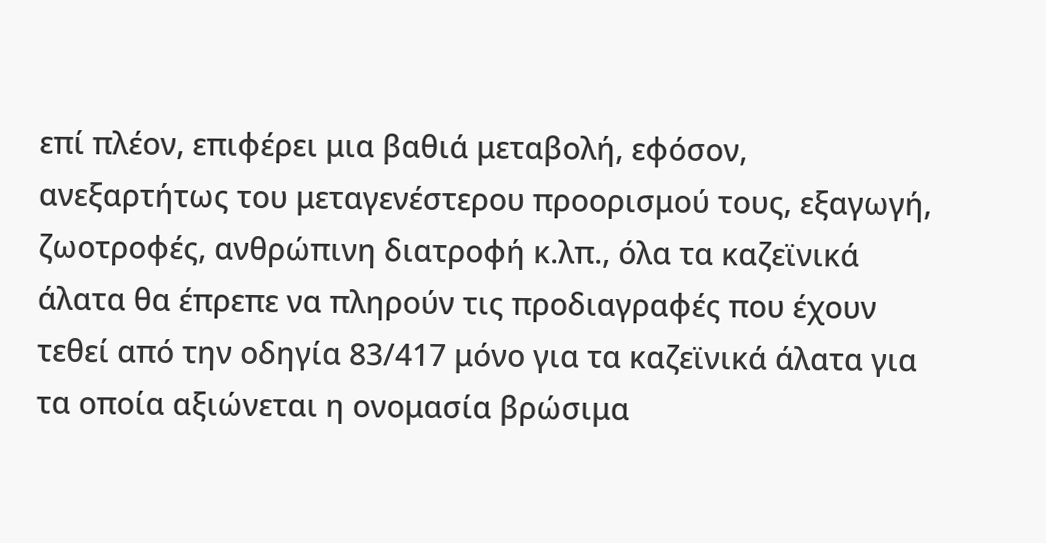επί πλέον, επιφέρει μια βαθιά μεταβολή, εφόσον, ανεξαρτήτως του μεταγενέστερου προορισμού τους, εξαγωγή, ζωοτροφές, ανθρώπινη διατροφή κ.λπ., όλα τα καζεϊνικά άλατα θα έπρεπε να πληρούν τις προδιαγραφές που έχουν τεθεί από την οδηγία 83/417 μόνο για τα καζεϊνικά άλατα για τα οποία αξιώνεται η ονομασία βρώσιμα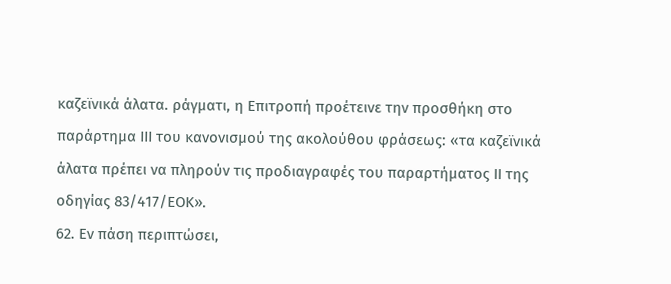καζεϊνικά άλατα. ράγματι, η Επιτροπή προέτεινε την προσθήκη στο παράρτημα ΙΙΙ του κανονισμού της ακολούθου φράσεως: «τα καζεϊνικά άλατα πρέπει να πληρούν τις προδιαγραφές του παραρτήματος ΙΙ της οδηγίας 83/417/ΕΟΚ».
62. Εν πάση περιπτώσει,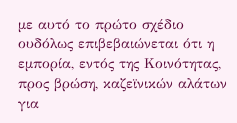με αυτό το πρώτο σχέδιο ουδόλως επιβεβαιώνεται ότι η εμπορία, εντός της Κοινότητας, προς βρώση, καζεϊνικών αλάτων για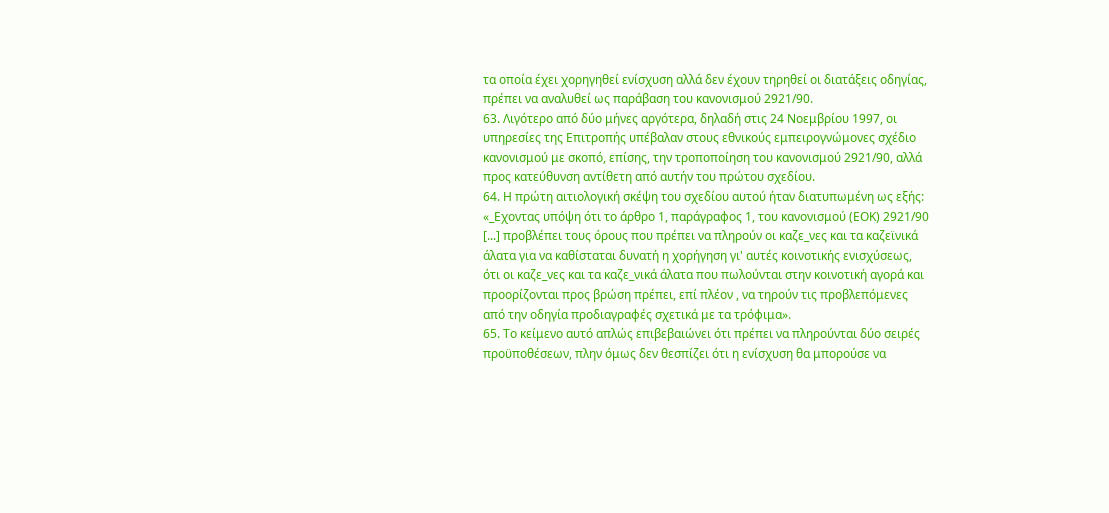τα οποία έχει χορηγηθεί ενίσχυση αλλά δεν έχουν τηρηθεί οι διατάξεις οδηγίας, πρέπει να αναλυθεί ως παράβαση του κανονισμού 2921/90.
63. Λιγότερο από δύο μήνες αργότερα, δηλαδή στις 24 Νοεμβρίου 1997, οι υπηρεσίες της Επιτροπής υπέβαλαν στους εθνικούς εμπειρογνώμονες σχέδιο κανονισμού με σκοπό, επίσης, την τροποποίηση του κανονισμού 2921/90, αλλά προς κατεύθυνση αντίθετη από αυτήν του πρώτου σχεδίου.
64. Η πρώτη αιτιολογική σκέψη του σχεδίου αυτού ήταν διατυπωμένη ως εξής:
«_Εχοντας υπόψη ότι το άρθρο 1, παράγραφος 1, του κανονισμού (ΕΟΚ) 2921/90 [...] προβλέπει τους όρους που πρέπει να πληρούν οι καζε_νες και τα καζεϊνικά άλατα για να καθίσταται δυνατή η χορήγηση γι' αυτές κοινοτικής ενισχύσεως, ότι οι καζε_νες και τα καζε_νικά άλατα που πωλούνται στην κοινοτική αγορά και προορίζονται προς βρώση πρέπει, επί πλέον , να τηρούν τις προβλεπόμενες από την οδηγία προδιαγραφές σχετικά με τα τρόφιμα».
65. Το κείμενο αυτό απλώς επιβεβαιώνει ότι πρέπει να πληρούνται δύο σειρές προϋποθέσεων, πλην όμως δεν θεσπίζει ότι η ενίσχυση θα μπορούσε να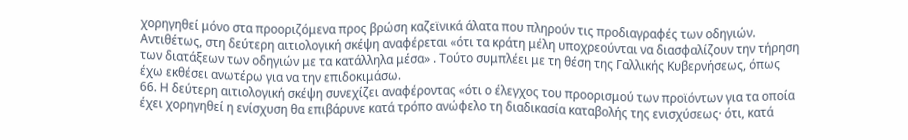χορηγηθεί μόνο στα προοριζόμενα προς βρώση καζεϊνικά άλατα που πληρούν τις προδιαγραφές των οδηγιών. Αντιθέτως, στη δεύτερη αιτιολογική σκέψη αναφέρεται «ότι τα κράτη μέλη υποχρεούνται να διασφαλίζουν την τήρηση των διατάξεων των οδηγιών με τα κατάλληλα μέσα» . Τούτο συμπλέει με τη θέση της Γαλλικής Κυβερνήσεως, όπως έχω εκθέσει ανωτέρω για να την επιδοκιμάσω.
66. Η δεύτερη αιτιολογική σκέψη συνεχίζει αναφέροντας «ότι ο έλεγχος του προορισμού των προϊόντων για τα οποία έχει χορηγηθεί η ενίσχυση θα επιβάρυνε κατά τρόπο ανώφελο τη διαδικασία καταβολής της ενισχύσεως· ότι, κατά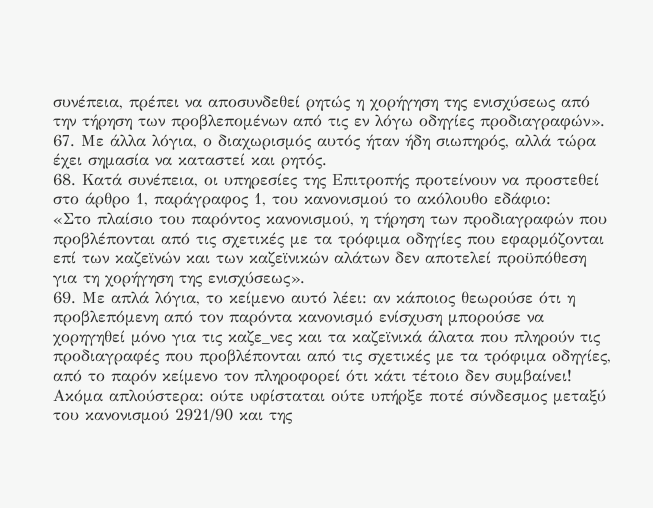συνέπεια, πρέπει να αποσυνδεθεί ρητώς η χορήγηση της ενισχύσεως από την τήρηση των προβλεπομένων από τις εν λόγω οδηγίες προδιαγραφών».
67. Με άλλα λόγια, ο διαχωρισμός αυτός ήταν ήδη σιωπηρός, αλλά τώρα έχει σημασία να καταστεί και ρητός.
68. Κατά συνέπεια, οι υπηρεσίες της Επιτροπής προτείνουν να προστεθεί στο άρθρο 1, παράγραφος 1, του κανονισμού το ακόλουθο εδάφιο:
«Στο πλαίσιο του παρόντος κανονισμού, η τήρηση των προδιαγραφών που προβλέπονται από τις σχετικές με τα τρόφιμα οδηγίες που εφαρμόζονται επί των καζεϊνών και των καζεϊνικών αλάτων δεν αποτελεί προϋπόθεση για τη χορήγηση της ενισχύσεως».
69. Με απλά λόγια, το κείμενο αυτό λέει: αν κάποιος θεωρούσε ότι η προβλεπόμενη από τον παρόντα κανονισμό ενίσχυση μπορούσε να χορηγηθεί μόνο για τις καζε_νες και τα καζεϊνικά άλατα που πληρούν τις προδιαγραφές που προβλέπονται από τις σχετικές με τα τρόφιμα οδηγίες, από το παρόν κείμενο τον πληροφορεί ότι κάτι τέτοιο δεν συμβαίνει! Ακόμα απλούστερα: ούτε υφίσταται ούτε υπήρξε ποτέ σύνδεσμος μεταξύ του κανονισμού 2921/90 και της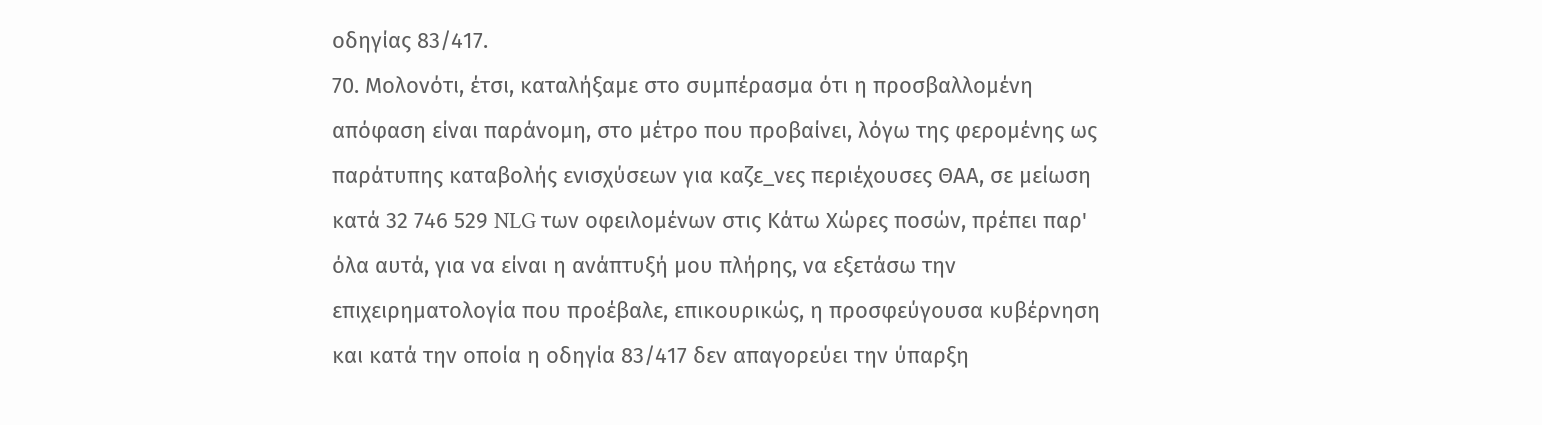οδηγίας 83/417.
70. Μολονότι, έτσι, καταλήξαμε στο συμπέρασμα ότι η προσβαλλομένη απόφαση είναι παράνομη, στο μέτρο που προβαίνει, λόγω της φερομένης ως παράτυπης καταβολής ενισχύσεων για καζε_νες περιέχουσες ΘΑΑ, σε μείωση κατά 32 746 529 NLG των οφειλομένων στις Κάτω Χώρες ποσών, πρέπει παρ' όλα αυτά, για να είναι η ανάπτυξή μου πλήρης, να εξετάσω την επιχειρηματολογία που προέβαλε, επικουρικώς, η προσφεύγουσα κυβέρνηση και κατά την οποία η οδηγία 83/417 δεν απαγορεύει την ύπαρξη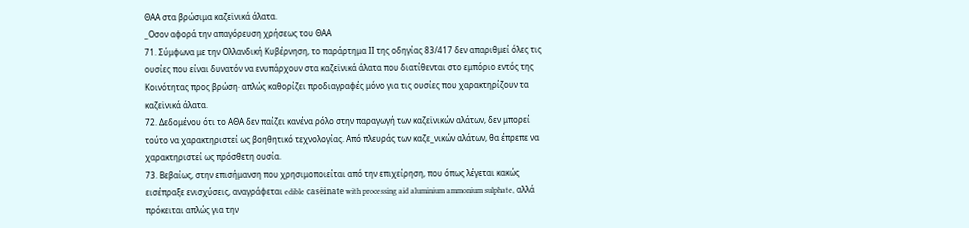ΘΑΑ στα βρώσιμα καζεϊνικά άλατα.
_Οσον αφορά την απαγόρευση χρήσεως του ΘΑΑ
71. Σύμφωνα με την Ολλανδική Κυβέρνηση, το παράρτημα ΙΙ της οδηγίας 83/417 δεν απαριθμεί όλες τις ουσίες που είναι δυνατόν να ενυπάρχουν στα καζεϊνικά άλατα που διατίθενται στο εμπόριο εντός της Κοινότητας προς βρώση· απλώς καθορίζει προδιαγραφές μόνο για τις ουσίες που χαρακτηρίζουν τα καζεϊνικά άλατα.
72. Δεδομένου ότι το ΑΘΑ δεν παίζει κανένα ρόλο στην παραγωγή των καζεϊνικών αλάτων, δεν μπορεί τούτο να χαρακτηριστεί ως βοηθητικό τεχνολογίας. Από πλευράς των καζε_νικών αλάτων, θα έπρεπε να χαρακτηριστεί ως πρόσθετη ουσία.
73. Βεβαίως, στην επισήμανση που χρησιμοποιείται από την επιχείρηση, που όπως λέγεται κακώς εισέπραξε ενισχύσεις, αναγράφεται edible casëinate with processing aid aluminium ammonium sulphate, αλλά πρόκειται απλώς για την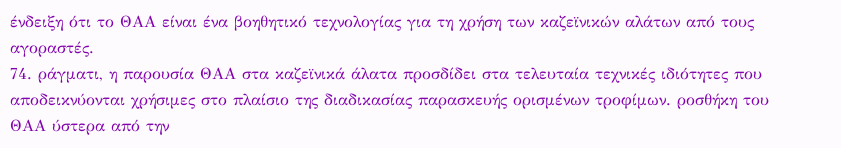ένδειξη ότι το ΘΑΑ είναι ένα βοηθητικό τεχνολογίας για τη χρήση των καζεϊνικών αλάτων από τους αγοραστές.
74. ράγματι, η παρουσία ΘΑΑ στα καζεϊνικά άλατα προσδίδει στα τελευταία τεχνικές ιδιότητες που αποδεικνύονται χρήσιμες στο πλαίσιο της διαδικασίας παρασκευής ορισμένων τροφίμων. ροσθήκη του ΘΑΑ ύστερα από την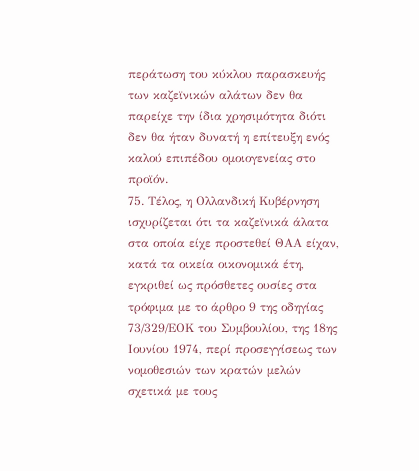περάτωση του κύκλου παρασκευής των καζεϊνικών αλάτων δεν θα παρείχε την ίδια χρησιμότητα διότι δεν θα ήταν δυνατή η επίτευξη ενός καλού επιπέδου ομοιογενείας στο προϊόν.
75. Τέλος, η Ολλανδική Κυβέρνηση ισχυρίζεται ότι τα καζεϊνικά άλατα στα οποία είχε προστεθεί ΘΑΑ είχαν, κατά τα οικεία οικονομικά έτη, εγκριθεί ως πρόσθετες ουσίες στα τρόφιμα με το άρθρο 9 της οδηγίας 73/329/ΕΟΚ του Συμβουλίου, της 18ης Ιουνίου 1974, περί προσεγγίσεως των νομοθεσιών των κρατών μελών σχετικά με τους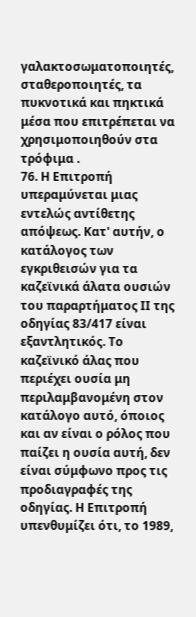γαλακτοσωματοποιητές, σταθεροποιητές, τα πυκνοτικά και πηκτικά μέσα που επιτρέπεται να χρησιμοποιηθούν στα τρόφιμα .
76. Η Επιτροπή υπεραμύνεται μιας εντελώς αντίθετης απόψεως. Κατ' αυτήν, ο κατάλογος των εγκριθεισών για τα καζεϊνικά άλατα ουσιών του παραρτήματος ΙΙ της οδηγίας 83/417 είναι εξαντλητικός. Το καζεϊνικό άλας που περιέχει ουσία μη περιλαμβανομένη στον κατάλογο αυτό, όποιος και αν είναι ο ρόλος που παίζει η ουσία αυτή, δεν είναι σύμφωνο προς τις προδιαγραφές της οδηγίας. Η Επιτροπή υπενθυμίζει ότι, το 1989,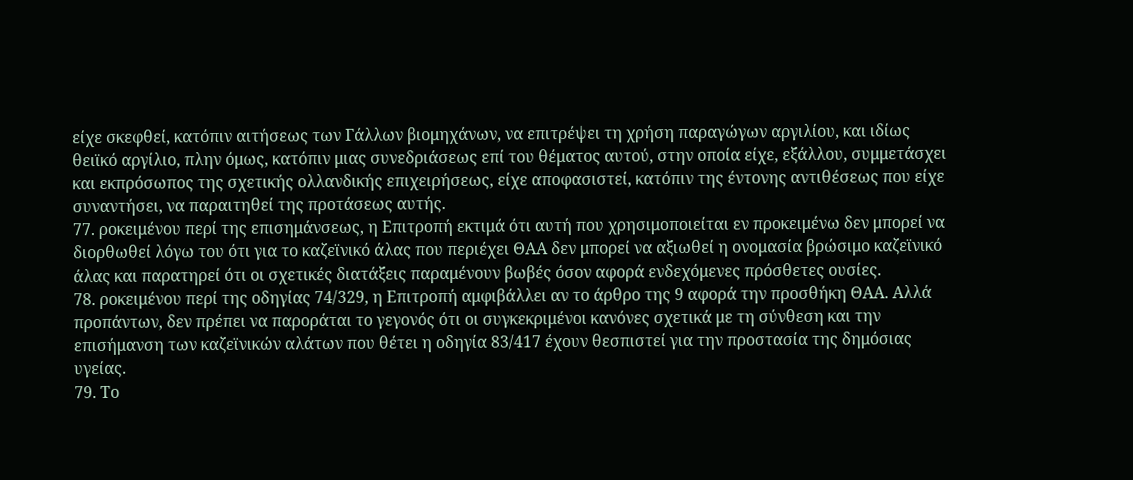είχε σκεφθεί, κατόπιν αιτήσεως των Γάλλων βιομηχάνων, να επιτρέψει τη χρήση παραγώγων αργιλίου, και ιδίως θειϊκό αργίλιο, πλην όμως, κατόπιν μιας συνεδριάσεως επί του θέματος αυτού, στην οποία είχε, εξάλλου, συμμετάσχει και εκπρόσωπος της σχετικής ολλανδικής επιχειρήσεως, είχε αποφασιστεί, κατόπιν της έντονης αντιθέσεως που είχε συναντήσει, να παραιτηθεί της προτάσεως αυτής.
77. ροκειμένου περί της επισημάνσεως, η Επιτροπή εκτιμά ότι αυτή που χρησιμοποιείται εν προκειμένω δεν μπορεί να διορθωθεί λόγω του ότι για το καζεϊνικό άλας που περιέχει ΘΑΑ δεν μπορεί να αξιωθεί η ονομασία βρώσιμο καζεϊνικό άλας και παρατηρεί ότι οι σχετικές διατάξεις παραμένουν βωβές όσον αφορά ενδεχόμενες πρόσθετες ουσίες.
78. ροκειμένου περί της οδηγίας 74/329, η Επιτροπή αμφιβάλλει αν το άρθρο της 9 αφορά την προσθήκη ΘΑΑ. Αλλά προπάντων, δεν πρέπει να παροράται το γεγονός ότι οι συγκεκριμένοι κανόνες σχετικά με τη σύνθεση και την επισήμανση των καζεϊνικών αλάτων που θέτει η οδηγία 83/417 έχουν θεσπιστεί για την προστασία της δημόσιας υγείας.
79. Το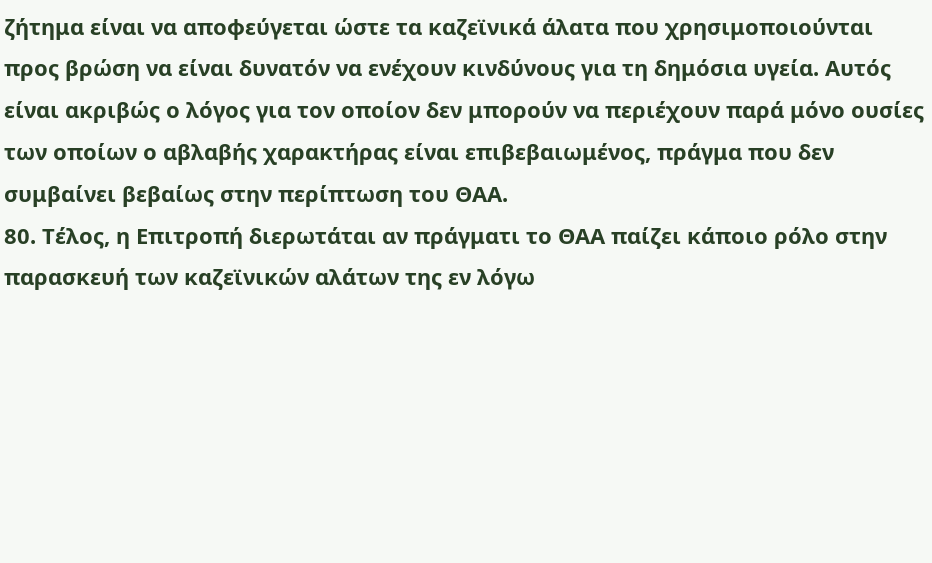ζήτημα είναι να αποφεύγεται ώστε τα καζεϊνικά άλατα που χρησιμοποιούνται προς βρώση να είναι δυνατόν να ενέχουν κινδύνους για τη δημόσια υγεία. Αυτός είναι ακριβώς ο λόγος για τον οποίον δεν μπορούν να περιέχουν παρά μόνο ουσίες των οποίων ο αβλαβής χαρακτήρας είναι επιβεβαιωμένος, πράγμα που δεν συμβαίνει βεβαίως στην περίπτωση του ΘΑΑ.
80. Τέλος, η Επιτροπή διερωτάται αν πράγματι το ΘΑΑ παίζει κάποιο ρόλο στην παρασκευή των καζεϊνικών αλάτων της εν λόγω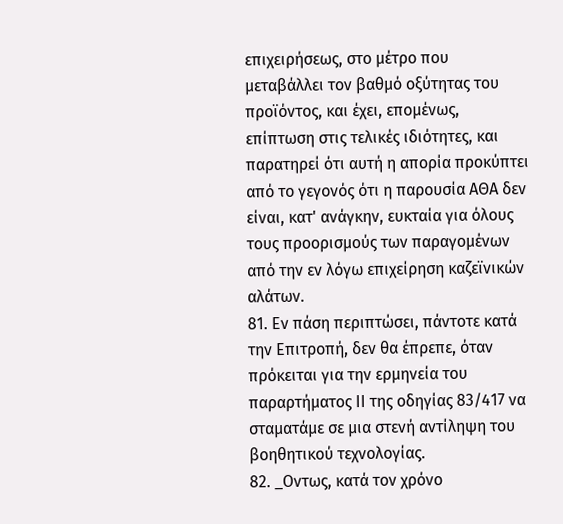επιχειρήσεως, στο μέτρο που μεταβάλλει τον βαθμό οξύτητας του προϊόντος, και έχει, επομένως, επίπτωση στις τελικές ιδιότητες, και παρατηρεί ότι αυτή η απορία προκύπτει από το γεγονός ότι η παρουσία ΑΘΑ δεν είναι, κατ' ανάγκην, ευκταία για όλους τους προορισμούς των παραγομένων από την εν λόγω επιχείρηση καζεϊνικών αλάτων.
81. Εν πάση περιπτώσει, πάντοτε κατά την Επιτροπή, δεν θα έπρεπε, όταν πρόκειται για την ερμηνεία του παραρτήματος ΙΙ της οδηγίας 83/417 να σταματάμε σε μια στενή αντίληψη του βοηθητικού τεχνολογίας.
82. _Οντως, κατά τον χρόνο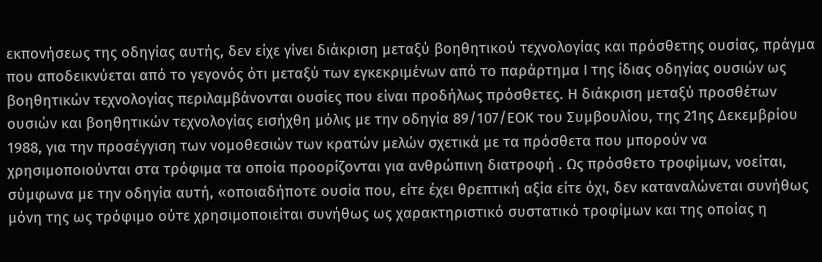εκπονήσεως της οδηγίας αυτής, δεν είχε γίνει διάκριση μεταξύ βοηθητικού τεχνολογίας και πρόσθετης ουσίας, πράγμα που αποδεικνύεται από το γεγονός ότι μεταξύ των εγκεκριμένων από το παράρτημα Ι της ίδιας οδηγίας ουσιών ως βοηθητικών τεχνολογίας περιλαμβάνονται ουσίες που είναι προδήλως πρόσθετες. Η διάκριση μεταξύ προσθέτων ουσιών και βοηθητικών τεχνολογίας εισήχθη μόλις με την οδηγία 89/107/ΕΟΚ του Συμβουλίου, της 21ης Δεκεμβρίου 1988, για την προσέγγιση των νομοθεσιών των κρατών μελών σχετικά με τα πρόσθετα που μπορούν να χρησιμοποιούνται στα τρόφιμα τα οποία προορίζονται για ανθρώπινη διατροφή . Ως πρόσθετο τροφίμων, νοείται, σύμφωνα με την οδηγία αυτή, «οποιαδήποτε ουσία που, είτε έχει θρεπτική αξία είτε όχι, δεν καταναλώνεται συνήθως μόνη της ως τρόφιμο ούτε χρησιμοποιείται συνήθως ως χαρακτηριστικό συστατικό τροφίμων και της οποίας η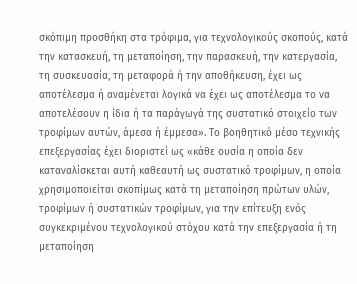σκόπιμη προσθήκη στα τρόφιμα, για τεχνολογικούς σκοπούς, κατά την κατασκευή, τη μεταποίηση, την παρασκευή, την κατεργασία, τη συσκευασία, τη μεταφορά ή την αποθήκευση, έχει ως αποτέλεσμα ή αναμένεται λογικά να έχει ως αποτέλεσμα το να αποτελέσουν η ίδια ή τα παράγωγά της συστατικό στοιχείο των τροφίμων αυτών, άμεσα ή έμμεσα». Το βοηθητικό μέσο τεχνικής επεξεργασίας έχει διοριστεί ως «κάθε ουσία η οποία δεν καταναλίσκεται αυτή καθεαυτή ως συστατικό τροφίμων, η οποία χρησιμοποιείται σκοπίμως κατά τη μεταποίηση πρώτων υλών, τροφίμων ή συστατικών τροφίμων, για την επίτευξη ενός συγκεκριμένου τεχνολογικού στόχου κατά την επεξεργασία ή τη μεταποίηση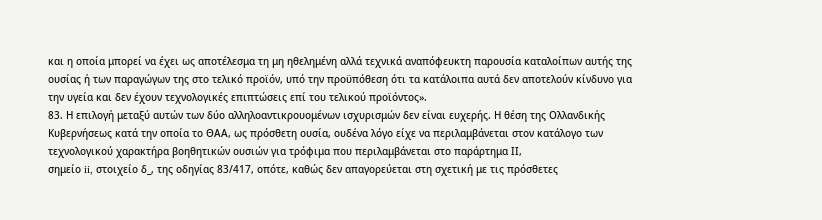και η οποία μπορεί να έχει ως αποτέλεσμα τη μη ηθελημένη αλλά τεχνικά αναπόφευκτη παρουσία καταλοίπων αυτής της ουσίας ή των παραγώγων της στο τελικό προϊόν, υπό την προϋπόθεση ότι τα κατάλοιπα αυτά δεν αποτελούν κίνδυνο για την υγεία και δεν έχουν τεχνολογικές επιπτώσεις επί του τελικού προϊόντος».
83. Η επιλογή μεταξύ αυτών των δύο αλληλοαντικρουομένων ισχυρισμών δεν είναι ευχερής. Η θέση της Ολλανδικής Κυβερνήσεως κατά την οποία το ΘΑΑ, ως πρόσθετη ουσία, ουδένα λόγο είχε να περιλαμβάνεται στον κατάλογο των τεχνολογικού χαρακτήρα βοηθητικών ουσιών για τρόφιμα που περιλαμβάνεται στο παράρτημα ΙΙ,
σημείο ii, στοιχείο δ_, της οδηγίας 83/417, οπότε, καθώς δεν απαγορεύεται στη σχετική με τις πρόσθετες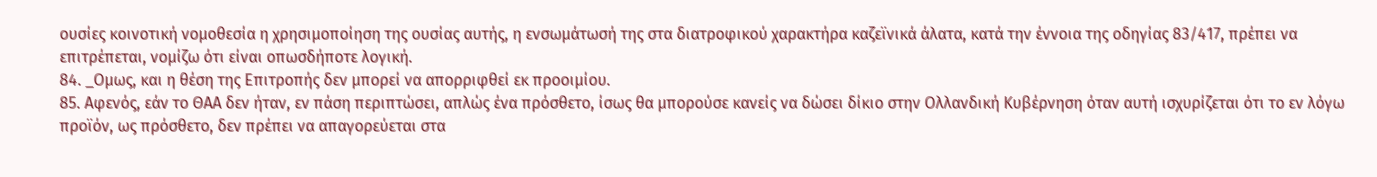ουσίες κοινοτική νομοθεσία η χρησιμοποίηση της ουσίας αυτής, η ενσωμάτωσή της στα διατροφικού χαρακτήρα καζεϊνικά άλατα, κατά την έννοια της οδηγίας 83/417, πρέπει να επιτρέπεται, νομίζω ότι είναι οπωσδήποτε λογική.
84. _Ομως, και η θέση της Επιτροπής δεν μπορεί να απορριφθεί εκ προοιμίου.
85. Αφενός, εάν το ΘΑΑ δεν ήταν, εν πάση περιπτώσει, απλώς ένα πρόσθετο, ίσως θα μπορούσε κανείς να δώσει δίκιο στην Ολλανδική Κυβέρνηση όταν αυτή ισχυρίζεται ότι το εν λόγω προϊόν, ως πρόσθετο, δεν πρέπει να απαγορεύεται στα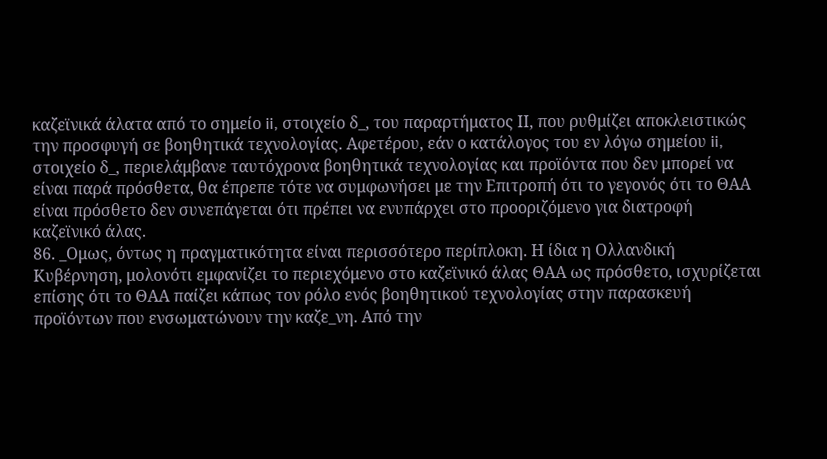καζεϊνικά άλατα από το σημείο ii, στοιχείο δ_, του παραρτήματος ΙΙ, που ρυθμίζει αποκλειστικώς την προσφυγή σε βοηθητικά τεχνολογίας. Αφετέρου, εάν ο κατάλογος του εν λόγω σημείου ii, στοιχείο δ_, περιελάμβανε ταυτόχρονα βοηθητικά τεχνολογίας και προϊόντα που δεν μπορεί να είναι παρά πρόσθετα, θα έπρεπε τότε να συμφωνήσει με την Επιτροπή ότι το γεγονός ότι το ΘΑΑ είναι πρόσθετο δεν συνεπάγεται ότι πρέπει να ενυπάρχει στο προοριζόμενο για διατροφή καζεϊνικό άλας.
86. _Ομως, όντως η πραγματικότητα είναι περισσότερο περίπλοκη. Η ίδια η Ολλανδική Κυβέρνηση, μολονότι εμφανίζει το περιεχόμενο στο καζεϊνικό άλας ΘΑΑ ως πρόσθετο, ισχυρίζεται επίσης ότι το ΘΑΑ παίζει κάπως τον ρόλο ενός βοηθητικού τεχνολογίας στην παρασκευή προϊόντων που ενσωματώνουν την καζε_νη. Από την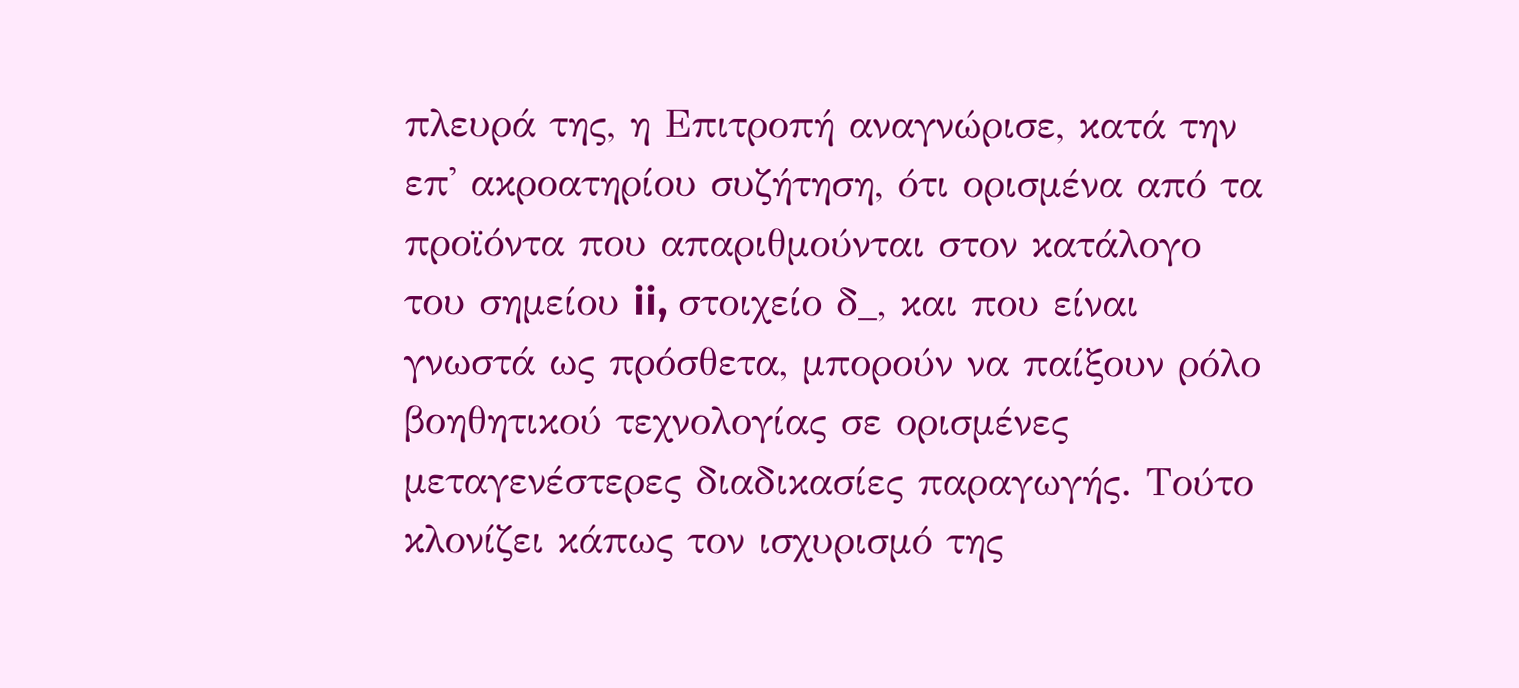πλευρά της, η Επιτροπή αναγνώρισε, κατά την επ' ακροατηρίου συζήτηση, ότι ορισμένα από τα προϊόντα που απαριθμούνται στον κατάλογο του σημείου ii, στοιχείο δ_, και που είναι γνωστά ως πρόσθετα, μπορούν να παίξουν ρόλο βοηθητικού τεχνολογίας σε ορισμένες μεταγενέστερες διαδικασίες παραγωγής. Τούτο κλονίζει κάπως τον ισχυρισμό της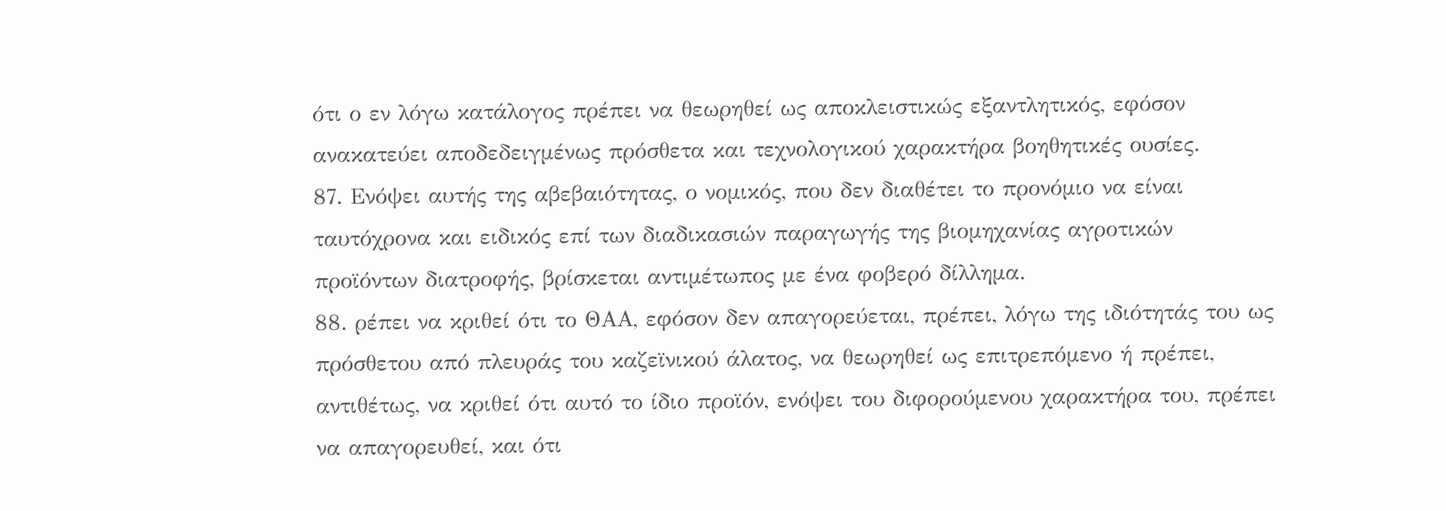ότι ο εν λόγω κατάλογος πρέπει να θεωρηθεί ως αποκλειστικώς εξαντλητικός, εφόσον ανακατεύει αποδεδειγμένως πρόσθετα και τεχνολογικού χαρακτήρα βοηθητικές ουσίες.
87. Ενόψει αυτής της αβεβαιότητας, ο νομικός, που δεν διαθέτει το προνόμιο να είναι ταυτόχρονα και ειδικός επί των διαδικασιών παραγωγής της βιομηχανίας αγροτικών προϊόντων διατροφής, βρίσκεται αντιμέτωπος με ένα φοβερό δίλλημα.
88. ρέπει να κριθεί ότι το ΘΑΑ, εφόσον δεν απαγορεύεται, πρέπει, λόγω της ιδιότητάς του ως πρόσθετου από πλευράς του καζεϊνικού άλατος, να θεωρηθεί ως επιτρεπόμενο ή πρέπει, αντιθέτως, να κριθεί ότι αυτό το ίδιο προϊόν, ενόψει του διφορούμενου χαρακτήρα του, πρέπει να απαγορευθεί, και ότι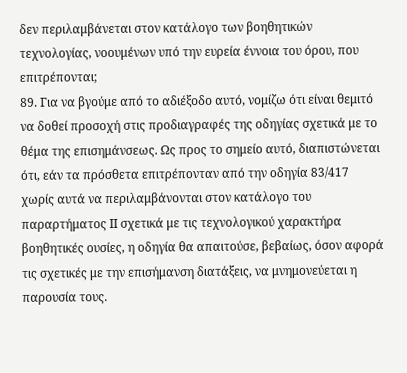δεν περιλαμβάνεται στον κατάλογο των βοηθητικών τεχνολογίας, νοουμένων υπό την ευρεία έννοια του όρου, που επιτρέπονται;
89. Για να βγούμε από το αδιέξοδο αυτό, νομίζω ότι είναι θεμιτό να δοθεί προσοχή στις προδιαγραφές της οδηγίας σχετικά με το θέμα της επισημάνσεως. Ως προς το σημείο αυτό, διαπιστώνεται ότι, εάν τα πρόσθετα επιτρέπονταν από την οδηγία 83/417 χωρίς αυτά να περιλαμβάνονται στον κατάλογο του παραρτήματος ΙΙ σχετικά με τις τεχνολογικού χαρακτήρα βοηθητικές ουσίες, η οδηγία θα απαιτούσε, βεβαίως, όσον αφορά τις σχετικές με την επισήμανση διατάξεις, να μνημονεύεται η παρουσία τους.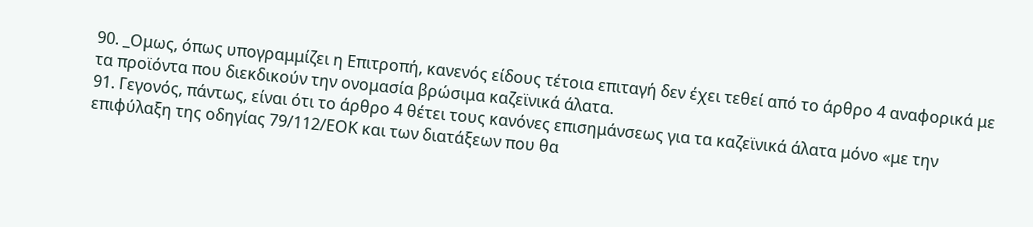90. _Ομως, όπως υπογραμμίζει η Επιτροπή, κανενός είδους τέτοια επιταγή δεν έχει τεθεί από το άρθρο 4 αναφορικά με τα προϊόντα που διεκδικούν την ονομασία βρώσιμα καζεϊνικά άλατα.
91. Γεγονός, πάντως, είναι ότι το άρθρο 4 θέτει τους κανόνες επισημάνσεως για τα καζεϊνικά άλατα μόνο «με την επιφύλαξη της οδηγίας 79/112/ΕΟΚ και των διατάξεων που θα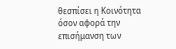θεσπίσει η Κοινότητα όσον αφορά την επισήμανση των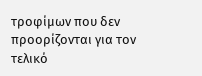τροφίμων που δεν προορίζονται για τον τελικό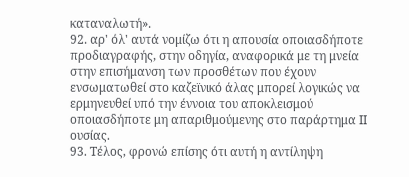καταναλωτή».
92. αρ' όλ' αυτά νομίζω ότι η απουσία οποιασδήποτε προδιαγραφής, στην οδηγία, αναφορικά με τη μνεία στην επισήμανση των προσθέτων που έχουν ενσωματωθεί στο καζεϊνικό άλας μπορεί λογικώς να ερμηνευθεί υπό την έννοια του αποκλεισμού οποιασδήποτε μη απαριθμούμενης στο παράρτημα ΙΙ ουσίας.
93. Τέλος, φρονώ επίσης ότι αυτή η αντίληψη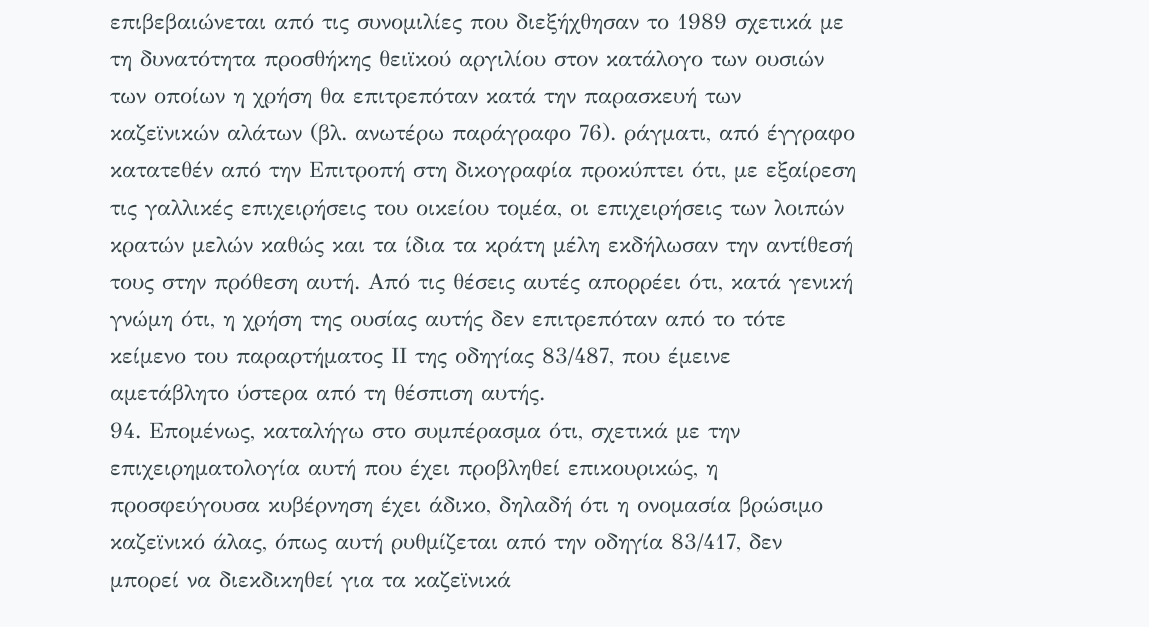επιβεβαιώνεται από τις συνομιλίες που διεξήχθησαν το 1989 σχετικά με τη δυνατότητα προσθήκης θειϊκού αργιλίου στον κατάλογο των ουσιών των οποίων η χρήση θα επιτρεπόταν κατά την παρασκευή των καζεϊνικών αλάτων (βλ. ανωτέρω παράγραφο 76). ράγματι, από έγγραφο κατατεθέν από την Επιτροπή στη δικογραφία προκύπτει ότι, με εξαίρεση τις γαλλικές επιχειρήσεις του οικείου τομέα, οι επιχειρήσεις των λοιπών κρατών μελών καθώς και τα ίδια τα κράτη μέλη εκδήλωσαν την αντίθεσή τους στην πρόθεση αυτή. Από τις θέσεις αυτές απορρέει ότι, κατά γενική γνώμη ότι, η χρήση της ουσίας αυτής δεν επιτρεπόταν από το τότε κείμενο του παραρτήματος ΙΙ της οδηγίας 83/487, που έμεινε αμετάβλητο ύστερα από τη θέσπιση αυτής.
94. Επομένως, καταλήγω στο συμπέρασμα ότι, σχετικά με την επιχειρηματολογία αυτή που έχει προβληθεί επικουρικώς, η προσφεύγουσα κυβέρνηση έχει άδικο, δηλαδή ότι η ονομασία βρώσιμο καζεϊνικό άλας, όπως αυτή ρυθμίζεται από την οδηγία 83/417, δεν μπορεί να διεκδικηθεί για τα καζεϊνικά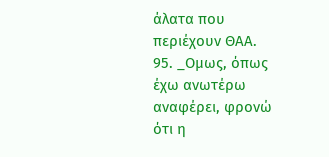άλατα που περιέχουν ΘΑΑ.
95. _Ομως, όπως έχω ανωτέρω αναφέρει, φρονώ ότι η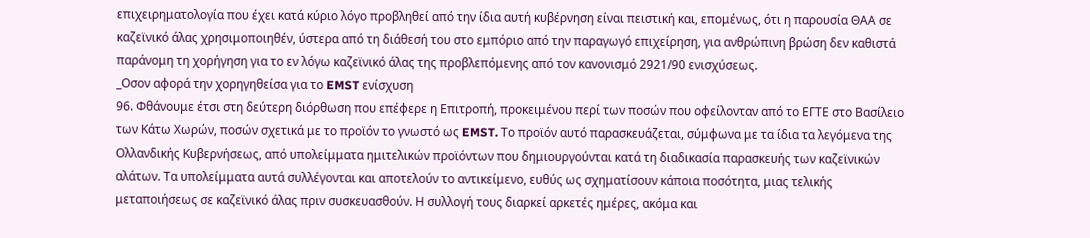επιχειρηματολογία που έχει κατά κύριο λόγο προβληθεί από την ίδια αυτή κυβέρνηση είναι πειστική και, επομένως, ότι η παρουσία ΘΑΑ σε καζεϊνικό άλας χρησιμοποιηθέν, ύστερα από τη διάθεσή του στο εμπόριο από την παραγωγό επιχείρηση, για ανθρώπινη βρώση δεν καθιστά παράνομη τη χορήγηση για το εν λόγω καζεϊνικό άλας της προβλεπόμενης από τον κανονισμό 2921/90 ενισχύσεως.
_Οσον αφορά την χορηγηθείσα για το EMST ενίσχυση
96. Φθάνουμε έτσι στη δεύτερη διόρθωση που επέφερε η Επιτροπή, προκειμένου περί των ποσών που οφείλονταν από το ΕΓΤΕ στο Βασίλειο των Κάτω Χωρών, ποσών σχετικά με το προϊόν το γνωστό ως EMST. Το προϊόν αυτό παρασκευάζεται, σύμφωνα με τα ίδια τα λεγόμενα της Ολλανδικής Κυβερνήσεως, από υπολείμματα ημιτελικών προϊόντων που δημιουργούνται κατά τη διαδικασία παρασκευής των καζεϊνικών αλάτων. Τα υπολείμματα αυτά συλλέγονται και αποτελούν το αντικείμενο, ευθύς ως σχηματίσουν κάποια ποσότητα, μιας τελικής μεταποιήσεως σε καζεϊνικό άλας πριν συσκευασθούν. Η συλλογή τους διαρκεί αρκετές ημέρες, ακόμα και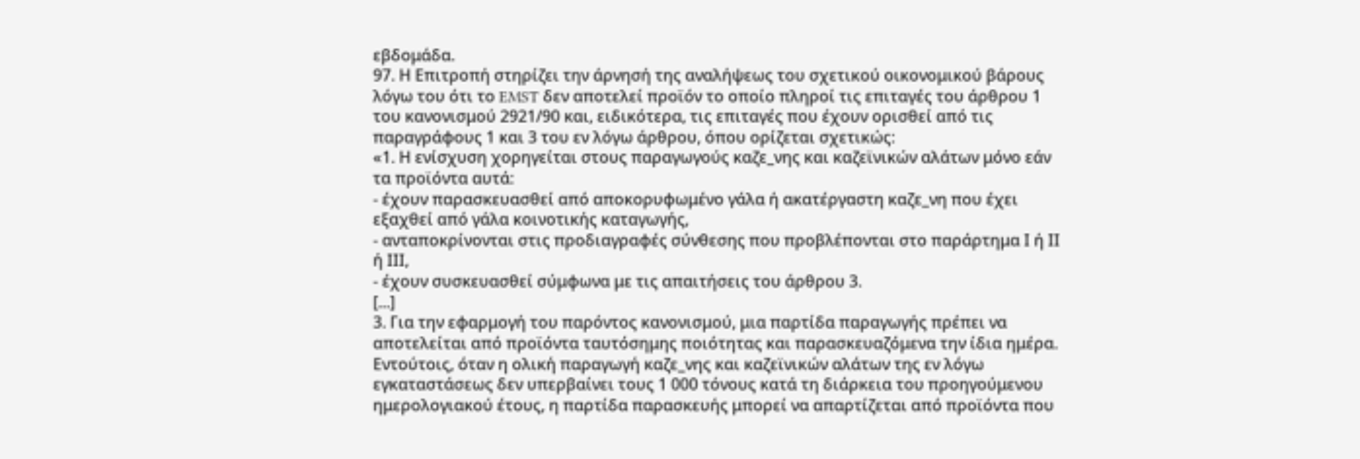εβδομάδα.
97. Η Επιτροπή στηρίζει την άρνησή της αναλήψεως του σχετικού οικονομικού βάρους λόγω του ότι το EMST δεν αποτελεί προϊόν το οποίο πληροί τις επιταγές του άρθρου 1 του κανονισμού 2921/90 και, ειδικότερα, τις επιταγές που έχουν ορισθεί από τις παραγράφους 1 και 3 του εν λόγω άρθρου, όπου ορίζεται σχετικώς:
«1. Η ενίσχυση χορηγείται στους παραγωγούς καζε_νης και καζεϊνικών αλάτων μόνο εάν τα προϊόντα αυτά:
- έχουν παρασκευασθεί από αποκορυφωμένο γάλα ή ακατέργαστη καζε_νη που έχει εξαχθεί από γάλα κοινοτικής καταγωγής,
- ανταποκρίνονται στις προδιαγραφές σύνθεσης που προβλέπονται στο παράρτημα Ι ή ΙΙ ή ΙΙΙ,
- έχουν συσκευασθεί σύμφωνα με τις απαιτήσεις του άρθρου 3.
[...]
3. Για την εφαρμογή του παρόντος κανονισμού, μια παρτίδα παραγωγής πρέπει να αποτελείται από προϊόντα ταυτόσημης ποιότητας και παρασκευαζόμενα την ίδια ημέρα. Εντούτοις, όταν η ολική παραγωγή καζε_νης και καζεϊνικών αλάτων της εν λόγω εγκαταστάσεως δεν υπερβαίνει τους 1 000 τόνους κατά τη διάρκεια του προηγούμενου ημερολογιακού έτους, η παρτίδα παρασκευής μπορεί να απαρτίζεται από προϊόντα που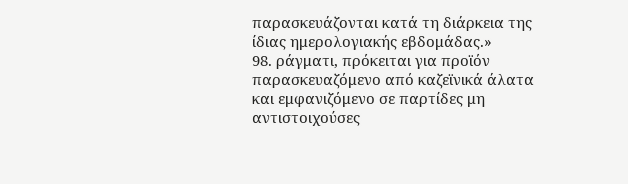παρασκευάζονται κατά τη διάρκεια της ίδιας ημερολογιακής εβδομάδας.»
98. ράγματι, πρόκειται για προϊόν παρασκευαζόμενο από καζεϊνικά άλατα και εμφανιζόμενο σε παρτίδες μη αντιστοιχούσες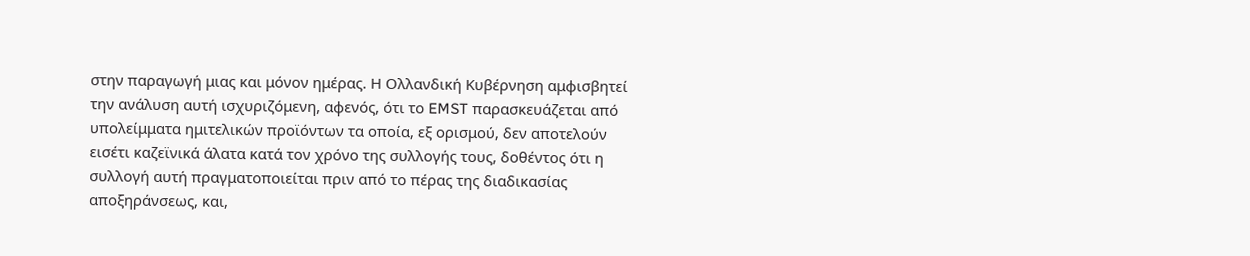στην παραγωγή μιας και μόνον ημέρας. Η Ολλανδική Κυβέρνηση αμφισβητεί την ανάλυση αυτή ισχυριζόμενη, αφενός, ότι το EMST παρασκευάζεται από υπολείμματα ημιτελικών προϊόντων τα οποία, εξ ορισμού, δεν αποτελούν εισέτι καζεϊνικά άλατα κατά τον χρόνο της συλλογής τους, δοθέντος ότι η συλλογή αυτή πραγματοποιείται πριν από το πέρας της διαδικασίας αποξηράνσεως, και,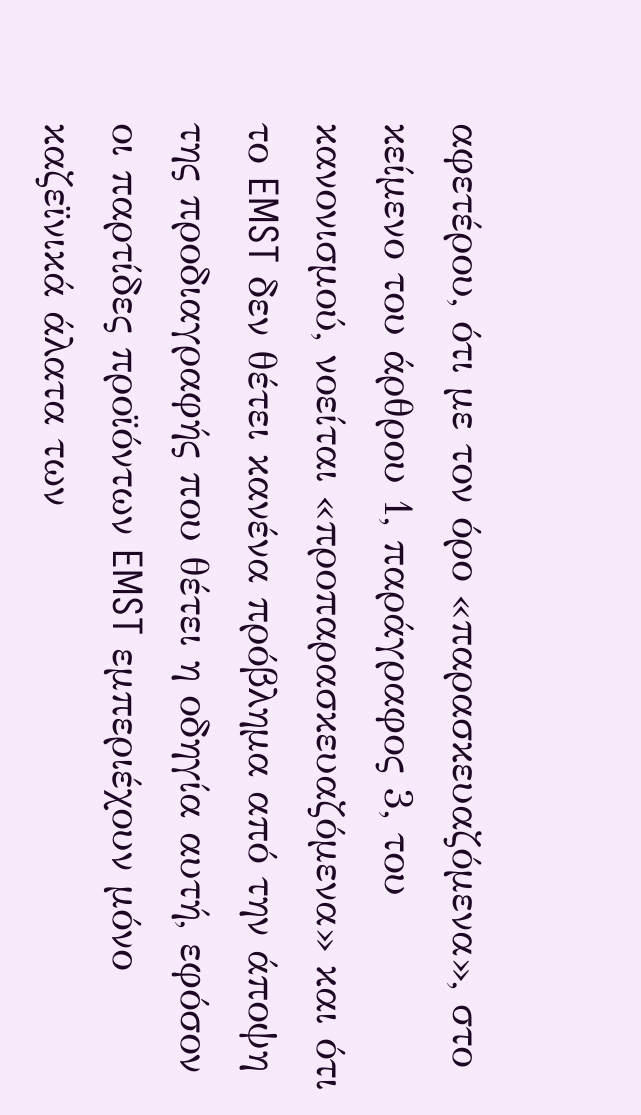αφετέρου, ότι με τον όρο «παρασκευαζόμενα», στο κείμενο του άρθρου 1, παράγραφος 3, του κανονισμού, νοείται «προπαρασκευαζόμενα» και ότι το EMST δεν θέτει κανένα πρόβλημα από την άποψη της προδιαγραφής που θέτει η οδηγία αυτή, εφόσον οι παρτίδες προϊόντων EMST εμπεριέχουν μόνο καζεϊνικά άλατα των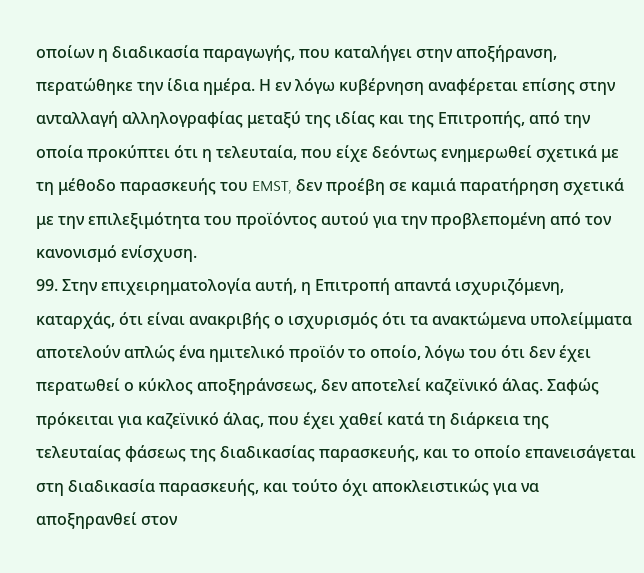οποίων η διαδικασία παραγωγής, που καταλήγει στην αποξήρανση, περατώθηκε την ίδια ημέρα. Η εν λόγω κυβέρνηση αναφέρεται επίσης στην ανταλλαγή αλληλογραφίας μεταξύ της ιδίας και της Επιτροπής, από την οποία προκύπτει ότι η τελευταία, που είχε δεόντως ενημερωθεί σχετικά με τη μέθοδο παρασκευής του EMST, δεν προέβη σε καμιά παρατήρηση σχετικά με την επιλεξιμότητα του προϊόντος αυτού για την προβλεπομένη από τον κανονισμό ενίσχυση.
99. Στην επιχειρηματολογία αυτή, η Επιτροπή απαντά ισχυριζόμενη, καταρχάς, ότι είναι ανακριβής ο ισχυρισμός ότι τα ανακτώμενα υπολείμματα αποτελούν απλώς ένα ημιτελικό προϊόν το οποίο, λόγω του ότι δεν έχει περατωθεί ο κύκλος αποξηράνσεως, δεν αποτελεί καζεϊνικό άλας. Σαφώς πρόκειται για καζεϊνικό άλας, που έχει χαθεί κατά τη διάρκεια της τελευταίας φάσεως της διαδικασίας παρασκευής, και το οποίο επανεισάγεται στη διαδικασία παρασκευής, και τούτο όχι αποκλειστικώς για να αποξηρανθεί στον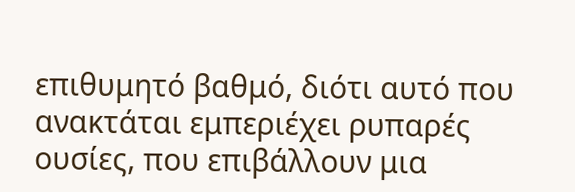επιθυμητό βαθμό, διότι αυτό που ανακτάται εμπεριέχει ρυπαρές ουσίες, που επιβάλλουν μια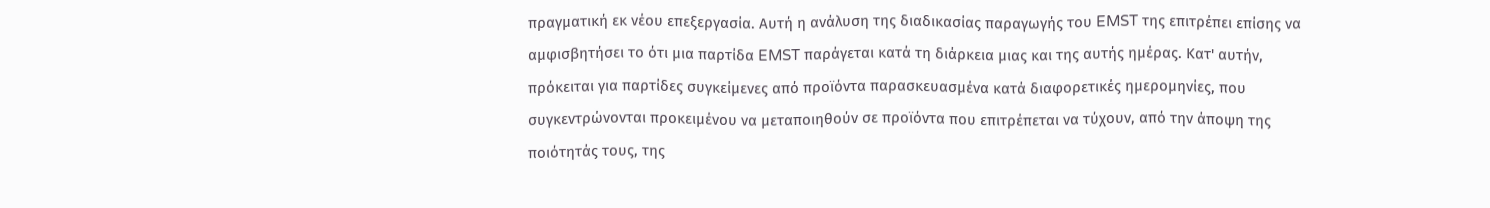πραγματική εκ νέου επεξεργασία. Αυτή η ανάλυση της διαδικασίας παραγωγής του EMST της επιτρέπει επίσης να αμφισβητήσει το ότι μια παρτίδα EMST παράγεται κατά τη διάρκεια μιας και της αυτής ημέρας. Κατ' αυτήν, πρόκειται για παρτίδες συγκείμενες από προϊόντα παρασκευασμένα κατά διαφορετικές ημερομηνίες, που συγκεντρώνονται προκειμένου να μεταποιηθούν σε προϊόντα που επιτρέπεται να τύχουν, από την άποψη της ποιότητάς τους, της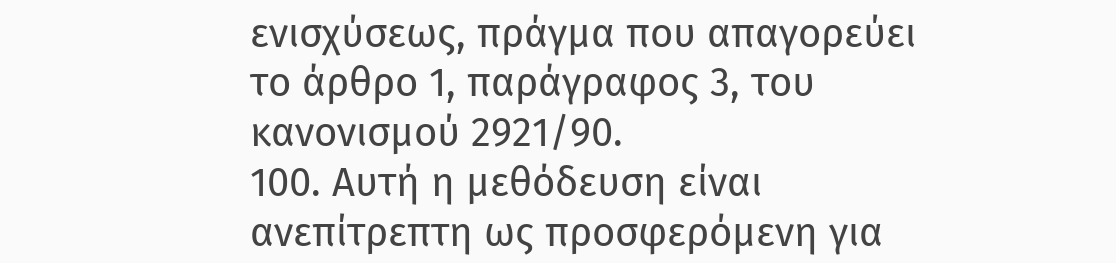ενισχύσεως, πράγμα που απαγορεύει το άρθρο 1, παράγραφος 3, του κανονισμού 2921/90.
100. Αυτή η μεθόδευση είναι ανεπίτρεπτη ως προσφερόμενη για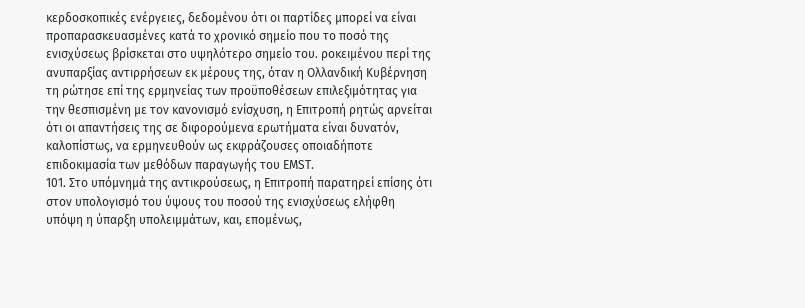κερδοσκοπικές ενέργειες, δεδομένου ότι οι παρτίδες μπορεί να είναι προπαρασκευασμένες κατά το χρονικό σημείο που το ποσό της ενισχύσεως βρίσκεται στο υψηλότερο σημείο του. ροκειμένου περί της ανυπαρξίας αντιρρήσεων εκ μέρους της, όταν η Ολλανδική Κυβέρνηση τη ρώτησε επί της ερμηνείας των προϋποθέσεων επιλεξιμότητας για την θεσπισμένη με τον κανονισμό ενίσχυση, η Επιτροπή ρητώς αρνείται ότι οι απαντήσεις της σε διφορούμενα ερωτήματα είναι δυνατόν, καλοπίστως, να ερμηνευθούν ως εκφράζουσες οποιαδήποτε επιδοκιμασία των μεθόδων παραγωγής του EMST.
101. Στο υπόμνημά της αντικρούσεως, η Επιτροπή παρατηρεί επίσης ότι στον υπολογισμό του ύψους του ποσού της ενισχύσεως ελήφθη υπόψη η ύπαρξη υπολειμμάτων, και, επομένως,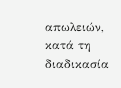απωλειών, κατά τη διαδικασία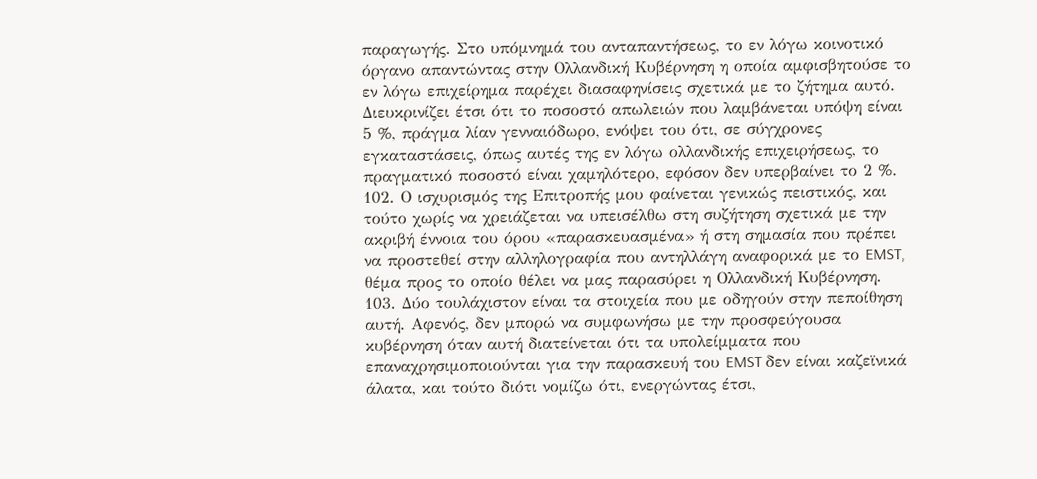παραγωγής. Στο υπόμνημά του ανταπαντήσεως, το εν λόγω κοινοτικό όργανο απαντώντας στην Ολλανδική Κυβέρνηση η οποία αμφισβητούσε το εν λόγω επιχείρημα παρέχει διασαφηνίσεις σχετικά με το ζήτημα αυτό. Διευκρινίζει έτσι ότι το ποσοστό απωλειών που λαμβάνεται υπόψη είναι 5 %, πράγμα λίαν γενναιόδωρο, ενόψει του ότι, σε σύγχρονες εγκαταστάσεις, όπως αυτές της εν λόγω ολλανδικής επιχειρήσεως, το πραγματικό ποσοστό είναι χαμηλότερο, εφόσον δεν υπερβαίνει το 2 %.
102. Ο ισχυρισμός της Επιτροπής μου φαίνεται γενικώς πειστικός, και τούτο χωρίς να χρειάζεται να υπεισέλθω στη συζήτηση σχετικά με την ακριβή έννοια του όρου «παρασκευασμένα» ή στη σημασία που πρέπει να προστεθεί στην αλληλογραφία που αντηλλάγη αναφορικά με το EMST, θέμα προς το οποίο θέλει να μας παρασύρει η Ολλανδική Κυβέρνηση.
103. Δύο τουλάχιστον είναι τα στοιχεία που με οδηγούν στην πεποίθηση αυτή. Αφενός, δεν μπορώ να συμφωνήσω με την προσφεύγουσα κυβέρνηση όταν αυτή διατείνεται ότι τα υπολείμματα που επαναχρησιμοποιούνται για την παρασκευή του EMST δεν είναι καζεϊνικά άλατα, και τούτο διότι νομίζω ότι, ενεργώντας έτσι,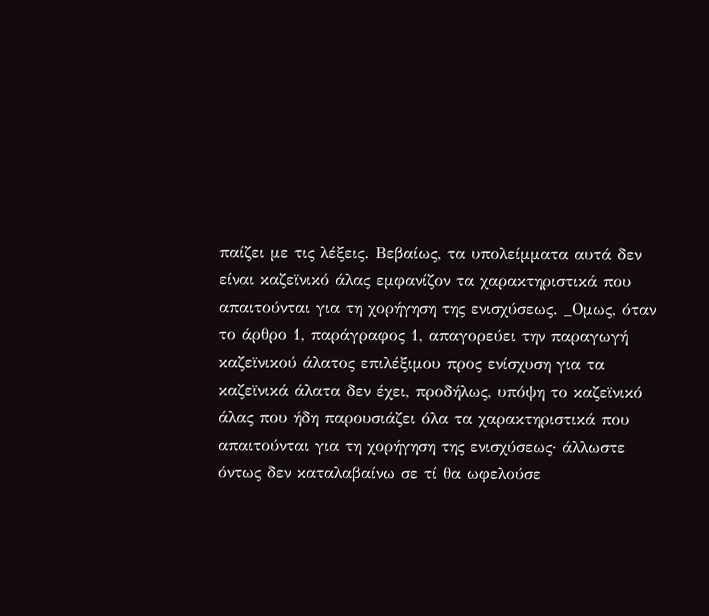παίζει με τις λέξεις. Βεβαίως, τα υπολείμματα αυτά δεν είναι καζεϊνικό άλας εμφανίζον τα χαρακτηριστικά που απαιτούνται για τη χορήγηση της ενισχύσεως. _Ομως, όταν το άρθρο 1, παράγραφος 1, απαγορεύει την παραγωγή καζεϊνικού άλατος επιλέξιμου προς ενίσχυση για τα καζεϊνικά άλατα δεν έχει, προδήλως, υπόψη το καζεϊνικό άλας που ήδη παρουσιάζει όλα τα χαρακτηριστικά που απαιτούνται για τη χορήγηση της ενισχύσεως· άλλωστε όντως δεν καταλαβαίνω σε τί θα ωφελούσε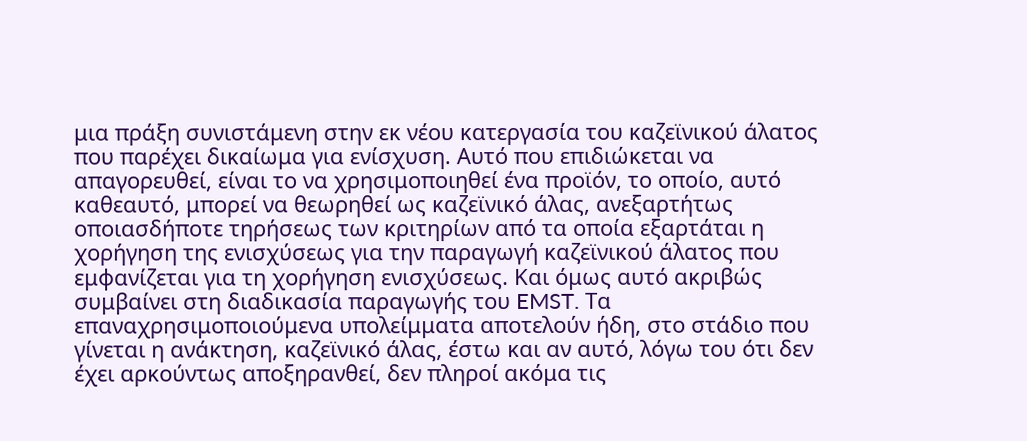μια πράξη συνιστάμενη στην εκ νέου κατεργασία του καζεϊνικού άλατος που παρέχει δικαίωμα για ενίσχυση. Αυτό που επιδιώκεται να απαγορευθεί, είναι το να χρησιμοποιηθεί ένα προϊόν, το οποίο, αυτό καθεαυτό, μπορεί να θεωρηθεί ως καζεϊνικό άλας, ανεξαρτήτως οποιασδήποτε τηρήσεως των κριτηρίων από τα οποία εξαρτάται η χορήγηση της ενισχύσεως για την παραγωγή καζεϊνικού άλατος που εμφανίζεται για τη χορήγηση ενισχύσεως. Και όμως αυτό ακριβώς συμβαίνει στη διαδικασία παραγωγής του EMST. Τα επαναχρησιμοποιούμενα υπολείμματα αποτελούν ήδη, στο στάδιο που γίνεται η ανάκτηση, καζεϊνικό άλας, έστω και αν αυτό, λόγω του ότι δεν έχει αρκούντως αποξηρανθεί, δεν πληροί ακόμα τις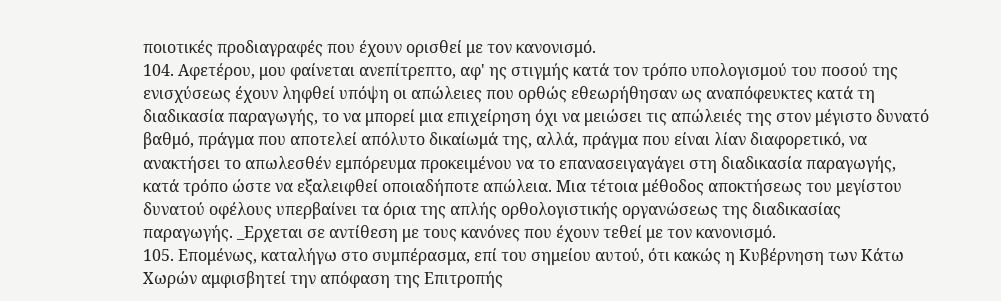ποιοτικές προδιαγραφές που έχουν ορισθεί με τον κανονισμό.
104. Αφετέρου, μου φαίνεται ανεπίτρεπτο, αφ' ης στιγμής κατά τον τρόπο υπολογισμού του ποσού της ενισχύσεως έχουν ληφθεί υπόψη οι απώλειες που ορθώς εθεωρήθησαν ως αναπόφευκτες κατά τη διαδικασία παραγωγής, το να μπορεί μια επιχείρηση όχι να μειώσει τις απώλειές της στον μέγιστο δυνατό βαθμό, πράγμα που αποτελεί απόλυτο δικαίωμά της, αλλά, πράγμα που είναι λίαν διαφορετικό, να ανακτήσει το απωλεσθέν εμπόρευμα προκειμένου να το επανασειγαγάγει στη διαδικασία παραγωγής, κατά τρόπο ώστε να εξαλειφθεί οποιαδήποτε απώλεια. Μια τέτοια μέθοδος αποκτήσεως του μεγίστου δυνατού οφέλους υπερβαίνει τα όρια της απλής ορθολογιστικής οργανώσεως της διαδικασίας παραγωγής. _Ερχεται σε αντίθεση με τους κανόνες που έχουν τεθεί με τον κανονισμό.
105. Επομένως, καταλήγω στο συμπέρασμα, επί του σημείου αυτού, ότι κακώς η Κυβέρνηση των Κάτω Χωρών αμφισβητεί την απόφαση της Επιτροπής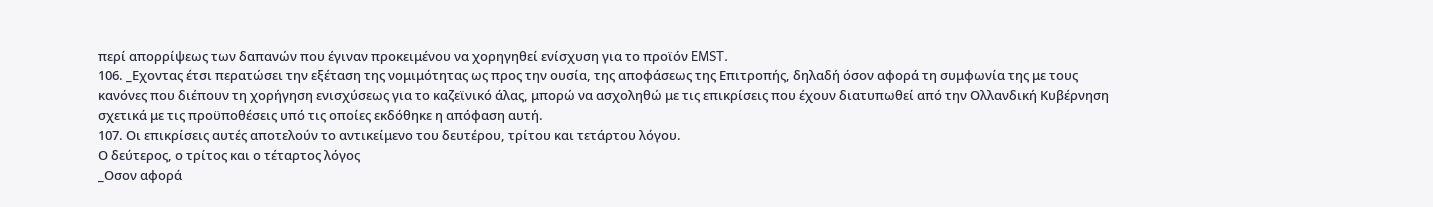περί απορρίψεως των δαπανών που έγιναν προκειμένου να χορηγηθεί ενίσχυση για το προϊόν EMST.
106. _Εχοντας έτσι περατώσει την εξέταση της νομιμότητας ως προς την ουσία, της αποφάσεως της Επιτροπής, δηλαδή όσον αφορά τη συμφωνία της με τους κανόνες που διέπουν τη χορήγηση ενισχύσεως για το καζεϊνικό άλας, μπορώ να ασχοληθώ με τις επικρίσεις που έχουν διατυπωθεί από την Ολλανδική Κυβέρνηση σχετικά με τις προϋποθέσεις υπό τις οποίες εκδόθηκε η απόφαση αυτή.
107. Οι επικρίσεις αυτές αποτελούν το αντικείμενο του δευτέρου, τρίτου και τετάρτου λόγου.
Ο δεύτερος, ο τρίτος και ο τέταρτος λόγος
_Οσον αφορά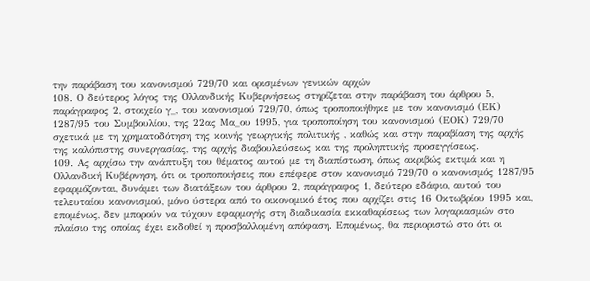την παράβαση του κανονισμού 729/70 και ορισμένων γενικών αρχών
108. Ο δεύτερος λόγος της Ολλανδικής Κυβερνήσεως στηρίζεται στην παράβαση του άρθρου 5, παράγραφος 2, στοιχείο γ_, του κανονισμού 729/70, όπως τροποποιήθηκε με τον κανονισμό (ΕΚ) 1287/95 του Συμβουλίου, της 22ας Μα_ου 1995, για τροποποίηση του κανονισμού (ΕΟΚ) 729/70 σχετικά με τη χρηματοδότηση της κοινής γεωργικής πολιτικής , καθώς και στην παραβίαση της αρχής της καλόπιστης συνεργασίας, της αρχής διαβουλεύσεως και της προληπτικής προσεγγίσεως.
109. Ας αρχίσω την ανάπτυξη του θέματος αυτού με τη διαπίστωση, όπως ακριβώς εκτιμά και η Ολλανδική Κυβέρνηση, ότι οι τροποποιήσεις που επέφερε στον κανονισμό 729/70 ο κανονισμός 1287/95 εφαρμόζονται, δυνάμει των διατάξεων του άρθρου 2, παράγραφος 1, δεύτερο εδάφιο, αυτού του τελευταίου κανονισμού, μόνο ύστερα από το οικονομικό έτος που αρχίζει στις 16 Οκτωβρίου 1995 και, επομένως, δεν μπορούν να τύχουν εφαρμογής στη διαδικασία εκκαθαρίσεως των λογαριασμών στο πλαίσιο της οποίας έχει εκδοθεί η προσβαλλομένη απόφαση. Επομένως, θα περιοριστώ στο ότι οι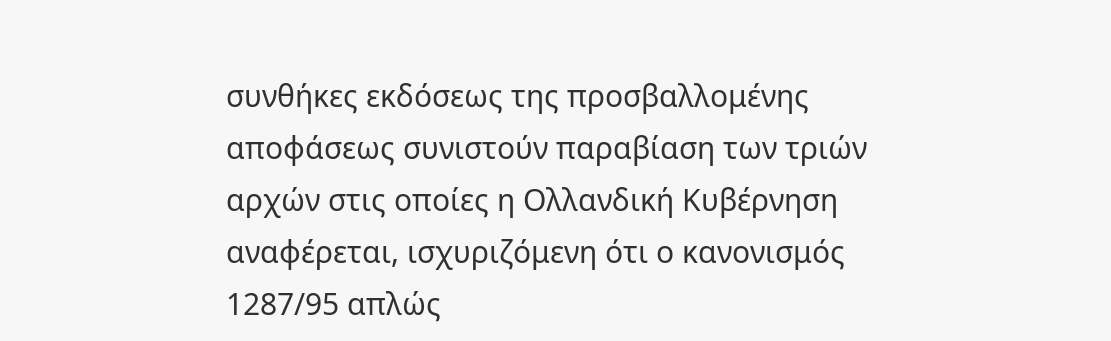συνθήκες εκδόσεως της προσβαλλομένης αποφάσεως συνιστούν παραβίαση των τριών αρχών στις οποίες η Ολλανδική Κυβέρνηση αναφέρεται, ισχυριζόμενη ότι ο κανονισμός 1287/95 απλώς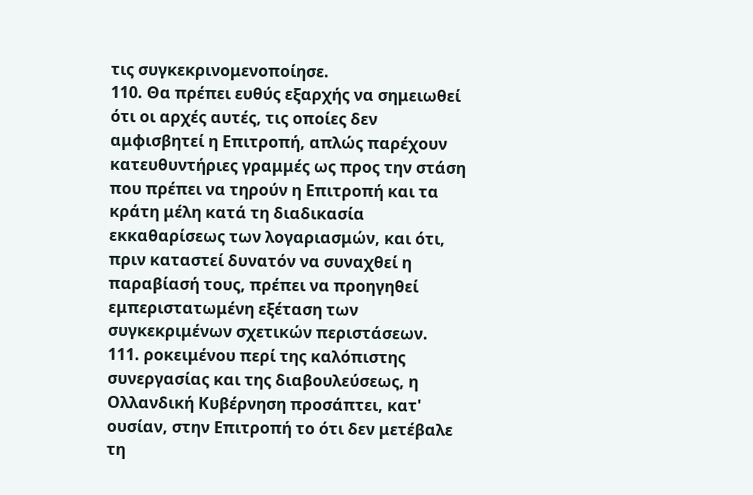τις συγκεκρινομενοποίησε.
110. Θα πρέπει ευθύς εξαρχής να σημειωθεί ότι οι αρχές αυτές, τις οποίες δεν αμφισβητεί η Επιτροπή, απλώς παρέχουν κατευθυντήριες γραμμές ως προς την στάση που πρέπει να τηρούν η Επιτροπή και τα κράτη μέλη κατά τη διαδικασία εκκαθαρίσεως των λογαριασμών, και ότι, πριν καταστεί δυνατόν να συναχθεί η παραβίασή τους, πρέπει να προηγηθεί εμπεριστατωμένη εξέταση των συγκεκριμένων σχετικών περιστάσεων.
111. ροκειμένου περί της καλόπιστης συνεργασίας και της διαβουλεύσεως, η Ολλανδική Κυβέρνηση προσάπτει, κατ' ουσίαν, στην Επιτροπή το ότι δεν μετέβαλε τη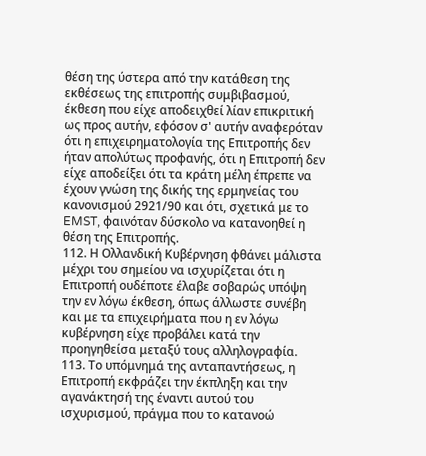θέση της ύστερα από την κατάθεση της εκθέσεως της επιτροπής συμβιβασμού, έκθεση που είχε αποδειχθεί λίαν επικριτική ως προς αυτήν, εφόσον σ' αυτήν αναφερόταν ότι η επιχειρηματολογία της Επιτροπής δεν ήταν απολύτως προφανής, ότι η Επιτροπή δεν είχε αποδείξει ότι τα κράτη μέλη έπρεπε να έχουν γνώση της δικής της ερμηνείας του κανονισμού 2921/90 και ότι, σχετικά με το EMST, φαινόταν δύσκολο να κατανοηθεί η θέση της Επιτροπής.
112. Η Ολλανδική Κυβέρνηση φθάνει μάλιστα μέχρι του σημείου να ισχυρίζεται ότι η Επιτροπή ουδέποτε έλαβε σοβαρώς υπόψη την εν λόγω έκθεση, όπως άλλωστε συνέβη και με τα επιχειρήματα που η εν λόγω κυβέρνηση είχε προβάλει κατά την προηγηθείσα μεταξύ τους αλληλογραφία.
113. Το υπόμνημά της ανταπαντήσεως, η Επιτροπή εκφράζει την έκπληξη και την αγανάκτησή της έναντι αυτού του ισχυρισμού, πράγμα που το κατανοώ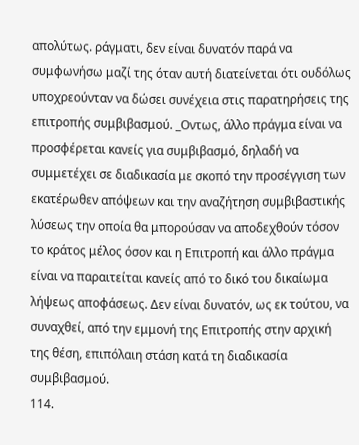απολύτως. ράγματι, δεν είναι δυνατόν παρά να συμφωνήσω μαζί της όταν αυτή διατείνεται ότι ουδόλως υποχρεούνταν να δώσει συνέχεια στις παρατηρήσεις της επιτροπής συμβιβασμού. _Οντως, άλλο πράγμα είναι να προσφέρεται κανείς για συμβιβασμό, δηλαδή να συμμετέχει σε διαδικασία με σκοπό την προσέγγιση των εκατέρωθεν απόψεων και την αναζήτηση συμβιβαστικής λύσεως την οποία θα μπορούσαν να αποδεχθούν τόσον το κράτος μέλος όσον και η Επιτροπή και άλλο πράγμα είναι να παραιτείται κανείς από το δικό του δικαίωμα λήψεως αποφάσεως. Δεν είναι δυνατόν, ως εκ τούτου, να συναχθεί, από την εμμονή της Επιτροπής στην αρχική της θέση, επιπόλαιη στάση κατά τη διαδικασία συμβιβασμού.
114.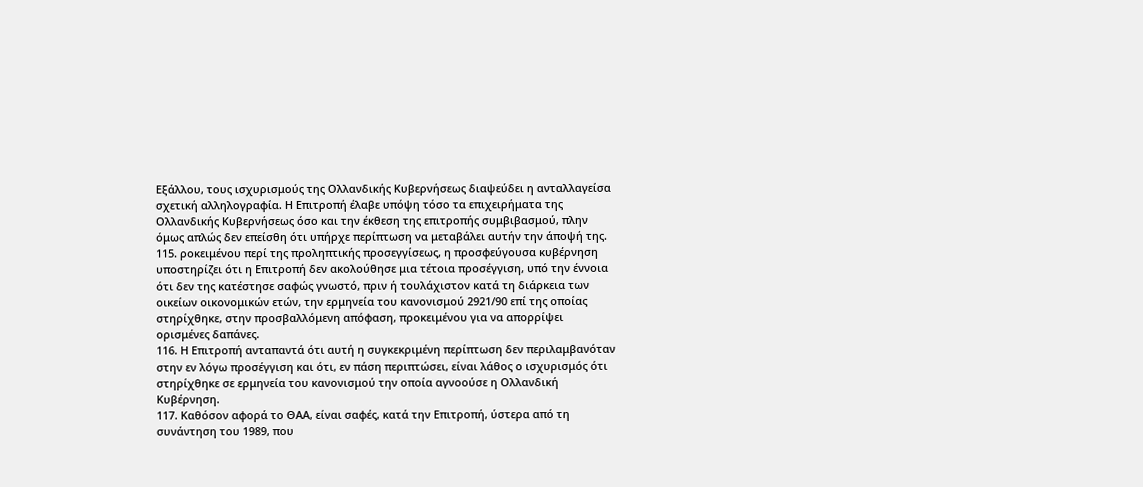Εξάλλου, τους ισχυρισμούς της Ολλανδικής Κυβερνήσεως διαψεύδει η ανταλλαγείσα σχετική αλληλογραφία. Η Επιτροπή έλαβε υπόψη τόσο τα επιχειρήματα της Ολλανδικής Κυβερνήσεως όσο και την έκθεση της επιτροπής συμβιβασμού, πλην όμως απλώς δεν επείσθη ότι υπήρχε περίπτωση να μεταβάλει αυτήν την άποψή της.
115. ροκειμένου περί της προληπτικής προσεγγίσεως, η προσφεύγουσα κυβέρνηση υποστηρίζει ότι η Επιτροπή δεν ακολούθησε μια τέτοια προσέγγιση, υπό την έννοια ότι δεν της κατέστησε σαφώς γνωστό, πριν ή τουλάχιστον κατά τη διάρκεια των οικείων οικονομικών ετών, την ερμηνεία του κανονισμού 2921/90 επί της οποίας στηρίχθηκε, στην προσβαλλόμενη απόφαση, προκειμένου για να απορρίψει ορισμένες δαπάνες.
116. Η Επιτροπή ανταπαντά ότι αυτή η συγκεκριμένη περίπτωση δεν περιλαμβανόταν στην εν λόγω προσέγγιση και ότι, εν πάση περιπτώσει, είναι λάθος ο ισχυρισμός ότι στηρίχθηκε σε ερμηνεία του κανονισμού την οποία αγνοούσε η Ολλανδική Κυβέρνηση.
117. Καθόσον αφορά το ΘΑΑ, είναι σαφές, κατά την Επιτροπή, ύστερα από τη συνάντηση του 1989, που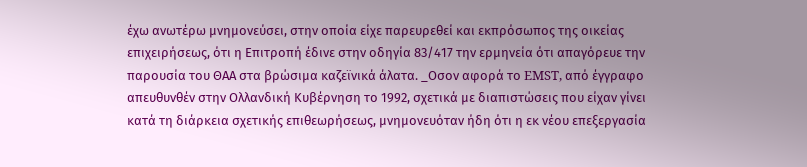έχω ανωτέρω μνημονεύσει, στην οποία είχε παρευρεθεί και εκπρόσωπος της οικείας επιχειρήσεως, ότι η Επιτροπή έδινε στην οδηγία 83/417 την ερμηνεία ότι απαγόρευε την παρουσία του ΘΑΑ στα βρώσιμα καζεϊνικά άλατα. _Οσον αφορά το EMST, από έγγραφο απευθυνθέν στην Ολλανδική Κυβέρνηση το 1992, σχετικά με διαπιστώσεις που είχαν γίνει κατά τη διάρκεια σχετικής επιθεωρήσεως, μνημονευόταν ήδη ότι η εκ νέου επεξεργασία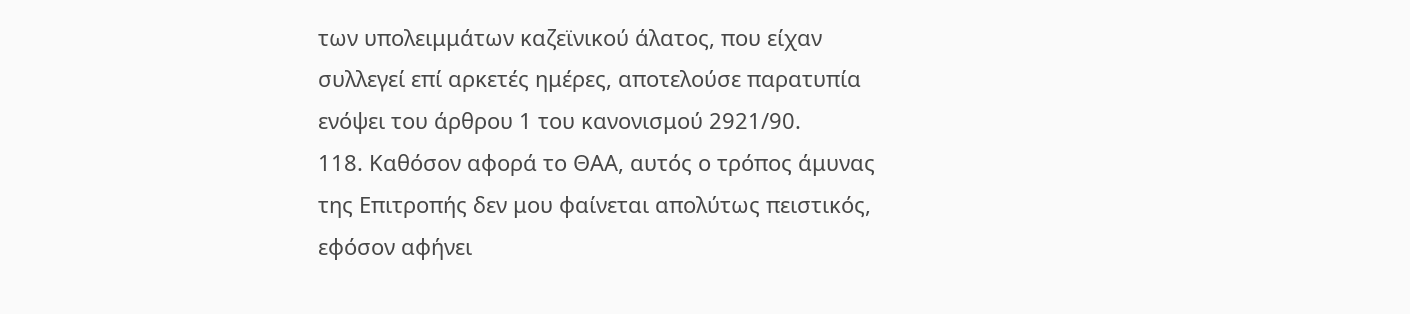των υπολειμμάτων καζεϊνικού άλατος, που είχαν συλλεγεί επί αρκετές ημέρες, αποτελούσε παρατυπία ενόψει του άρθρου 1 του κανονισμού 2921/90.
118. Καθόσον αφορά το ΘΑΑ, αυτός ο τρόπος άμυνας της Επιτροπής δεν μου φαίνεται απολύτως πειστικός, εφόσον αφήνει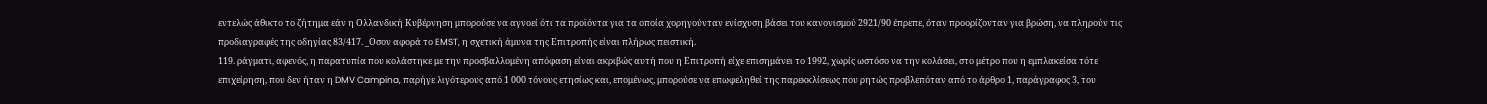εντελώς άθικτο το ζήτημα εάν η Ολλανδική Κυβέρνηση μπορούσε να αγνοεί ότι τα προϊόντα για τα οποία χορηγούνταν ενίσχυση βάσει του κανονισμού 2921/90 έπρεπε, όταν προορίζονταν για βρώση, να πληρούν τις προδιαγραφές της οδηγίας 83/417. _Οσον αφορά το EMST, η σχετική άμυνα της Επιτροπής είναι πλήρως πειστική.
119. ράγματι, αφενός, η παρατυπία που κολάστηκε με την προσβαλλομένη απόφαση είναι ακριβώς αυτή που η Επιτροπή είχε επισημάνει το 1992, χωρίς ωστόσο να την κολάσει, στο μέτρο που η εμπλακείσα τότε επιχείρηση, που δεν ήταν η DMV Campina, παρήγε λιγότερους από 1 000 τόνους ετησίως και, επομένως, μπορούσε να επωφεληθεί της παρεκκλίσεως που ρητώς προβλεπόταν από το άρθρο 1, παράγραφος 3, του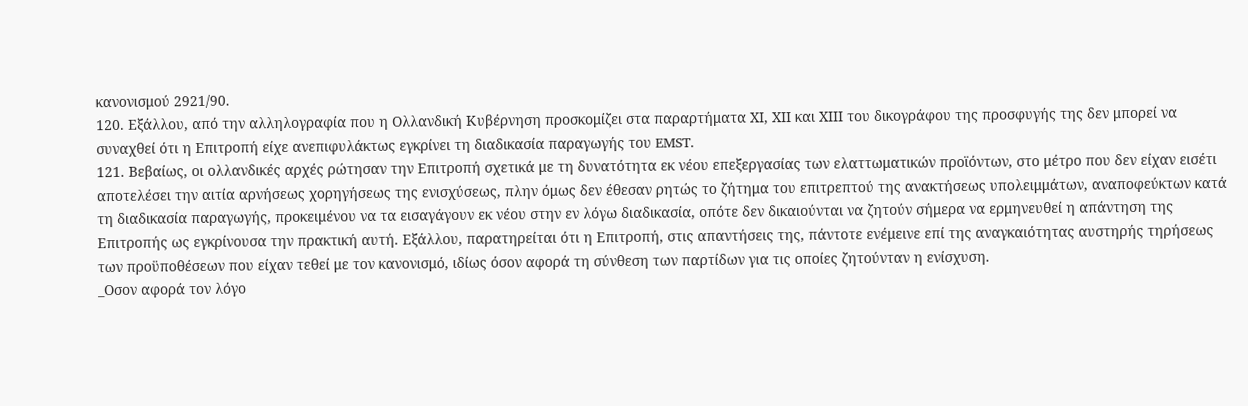κανονισμού 2921/90.
120. Εξάλλου, από την αλληλογραφία που η Ολλανδική Κυβέρνηση προσκομίζει στα παραρτήματα ΧΙ, ΧΙΙ και ΧΙΙΙ του δικογράφου της προσφυγής της δεν μπορεί να συναχθεί ότι η Επιτροπή είχε ανεπιφυλάκτως εγκρίνει τη διαδικασία παραγωγής του EMST.
121. Βεβαίως, οι ολλανδικές αρχές ρώτησαν την Επιτροπή σχετικά με τη δυνατότητα εκ νέου επεξεργασίας των ελαττωματικών προϊόντων, στο μέτρο που δεν είχαν εισέτι αποτελέσει την αιτία αρνήσεως χορηγήσεως της ενισχύσεως, πλην όμως δεν έθεσαν ρητώς το ζήτημα του επιτρεπτού της ανακτήσεως υπολειμμάτων, αναποφεύκτων κατά τη διαδικασία παραγωγής, προκειμένου να τα εισαγάγουν εκ νέου στην εν λόγω διαδικασία, οπότε δεν δικαιούνται να ζητούν σήμερα να ερμηνευθεί η απάντηση της Επιτροπής ως εγκρίνουσα την πρακτική αυτή. Εξάλλου, παρατηρείται ότι η Επιτροπή, στις απαντήσεις της, πάντοτε ενέμεινε επί της αναγκαιότητας αυστηρής τηρήσεως των προϋποθέσεων που είχαν τεθεί με τον κανονισμό, ιδίως όσον αφορά τη σύνθεση των παρτίδων για τις οποίες ζητούνταν η ενίσχυση.
_Οσον αφορά τον λόγο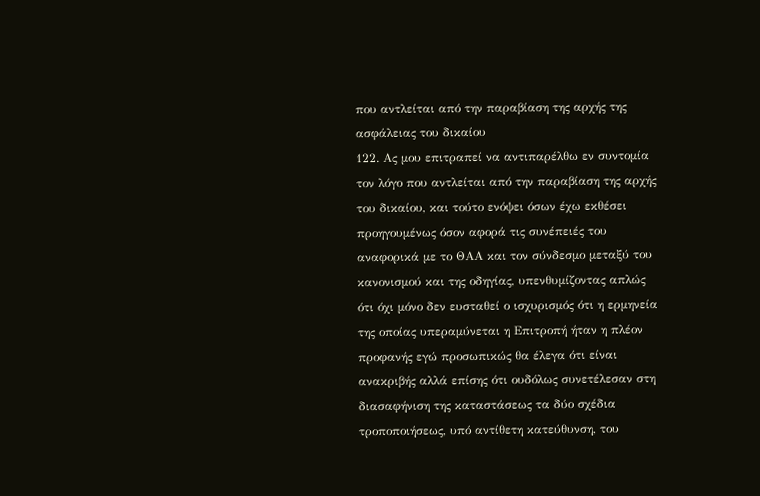που αντλείται από την παραβίαση της αρχής της ασφάλειας του δικαίου
122. Ας μου επιτραπεί να αντιπαρέλθω εν συντομία τον λόγο που αντλείται από την παραβίαση της αρχής του δικαίου, και τούτο ενόψει όσων έχω εκθέσει προηγουμένως όσον αφορά τις συνέπειές του αναφορικά με το ΘΑΑ και τον σύνδεσμο μεταξύ του κανονισμού και της οδηγίας, υπενθυμίζοντας απλώς ότι όχι μόνο δεν ευσταθεί ο ισχυρισμός ότι η ερμηνεία της οποίας υπεραμύνεται η Επιτροπή ήταν η πλέον προφανής εγώ προσωπικώς θα έλεγα ότι είναι ανακριβής αλλά επίσης ότι ουδόλως συνετέλεσαν στη διασαφήνιση της καταστάσεως τα δύο σχέδια τροποποιήσεως, υπό αντίθετη κατεύθυνση, του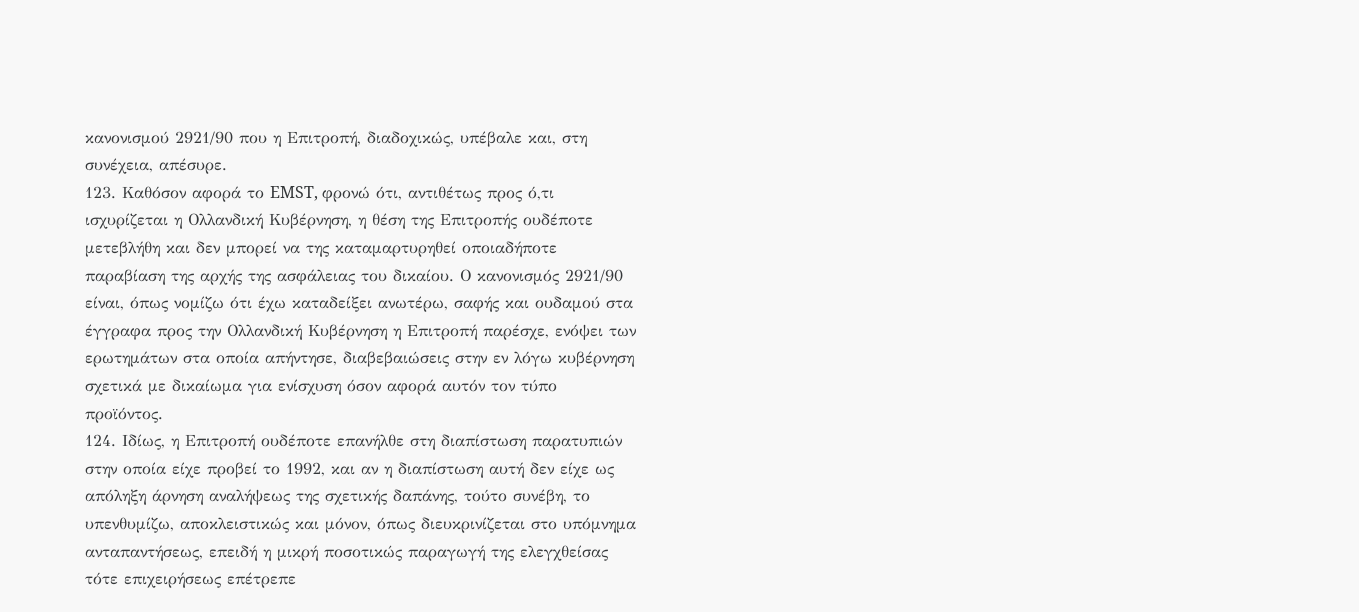κανονισμού 2921/90 που η Επιτροπή, διαδοχικώς, υπέβαλε και, στη συνέχεια, απέσυρε.
123. Καθόσον αφορά το EMST, φρονώ ότι, αντιθέτως προς ό,τι ισχυρίζεται η Ολλανδική Κυβέρνηση, η θέση της Επιτροπής ουδέποτε μετεβλήθη και δεν μπορεί να της καταμαρτυρηθεί οποιαδήποτε παραβίαση της αρχής της ασφάλειας του δικαίου. Ο κανονισμός 2921/90 είναι, όπως νομίζω ότι έχω καταδείξει ανωτέρω, σαφής και ουδαμού στα έγγραφα προς την Ολλανδική Κυβέρνηση η Επιτροπή παρέσχε, ενόψει των ερωτημάτων στα οποία απήντησε, διαβεβαιώσεις στην εν λόγω κυβέρνηση σχετικά με δικαίωμα για ενίσχυση όσον αφορά αυτόν τον τύπο προϊόντος.
124. Ιδίως, η Επιτροπή ουδέποτε επανήλθε στη διαπίστωση παρατυπιών στην οποία είχε προβεί το 1992, και αν η διαπίστωση αυτή δεν είχε ως απόληξη άρνηση αναλήψεως της σχετικής δαπάνης, τούτο συνέβη, το υπενθυμίζω, αποκλειστικώς και μόνον, όπως διευκρινίζεται στο υπόμνημα ανταπαντήσεως, επειδή η μικρή ποσοτικώς παραγωγή της ελεγχθείσας τότε επιχειρήσεως επέτρεπε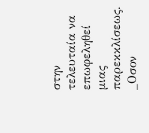στην τελευταία να επωφεληθεί μιας παρεκκλίσεως.
_Οσον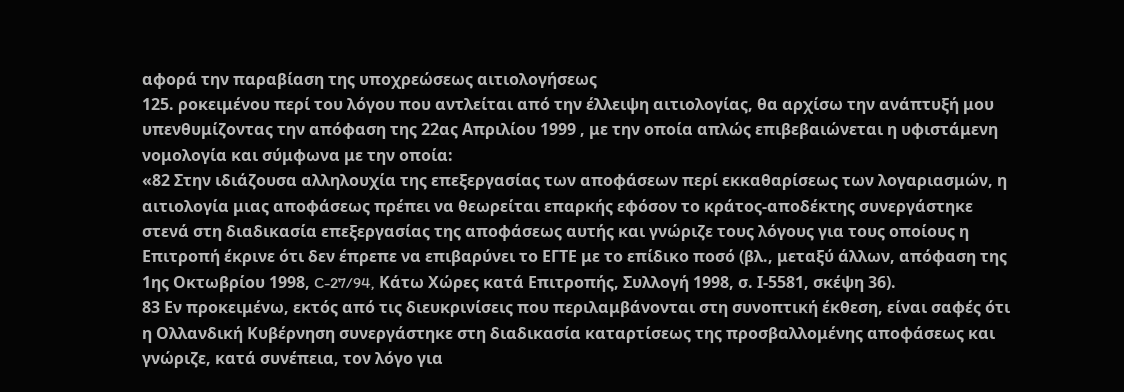αφορά την παραβίαση της υποχρεώσεως αιτιολογήσεως
125. ροκειμένου περί του λόγου που αντλείται από την έλλειψη αιτιολογίας, θα αρχίσω την ανάπτυξή μου υπενθυμίζοντας την απόφαση της 22ας Απριλίου 1999 , με την οποία απλώς επιβεβαιώνεται η υφιστάμενη νομολογία και σύμφωνα με την οποία:
«82 Στην ιδιάζουσα αλληλουχία της επεξεργασίας των αποφάσεων περί εκκαθαρίσεως των λογαριασμών, η αιτιολογία μιας αποφάσεως πρέπει να θεωρείται επαρκής εφόσον το κράτος-αποδέκτης συνεργάστηκε στενά στη διαδικασία επεξεργασίας της αποφάσεως αυτής και γνώριζε τους λόγους για τους οποίους η Επιτροπή έκρινε ότι δεν έπρεπε να επιβαρύνει το ΕΓΤΕ με το επίδικο ποσό (βλ., μεταξύ άλλων, απόφαση της 1ης Οκτωβρίου 1998, C-27/94, Κάτω Χώρες κατά Επιτροπής, Συλλογή 1998, σ. Ι-5581, σκέψη 36).
83 Εν προκειμένω, εκτός από τις διευκρινίσεις που περιλαμβάνονται στη συνοπτική έκθεση, είναι σαφές ότι η Ολλανδική Κυβέρνηση συνεργάστηκε στη διαδικασία καταρτίσεως της προσβαλλομένης αποφάσεως και γνώριζε, κατά συνέπεια, τον λόγο για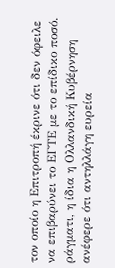τον οποίο η Επιτροπή έκρινε ότι δεν όφειλε να επιβαρύνει το ΕΓΤΕ με το επίδικο ποσό. ράγματι, η ίδια η Ολλανδική Κυβέρνηση ανέφερε ότι αντηλλάγη ευρεία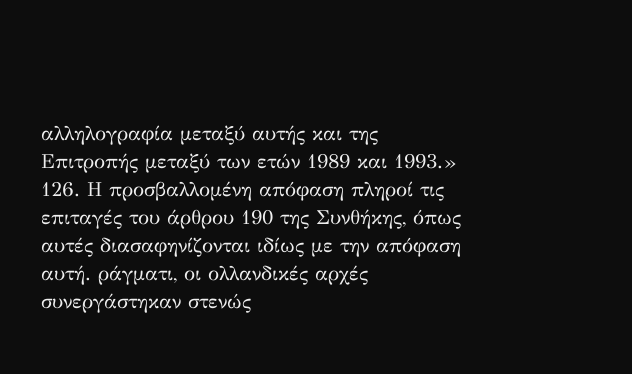αλληλογραφία μεταξύ αυτής και της Επιτροπής μεταξύ των ετών 1989 και 1993.»
126. Η προσβαλλομένη απόφαση πληροί τις επιταγές του άρθρου 190 της Συνθήκης, όπως αυτές διασαφηνίζονται ιδίως με την απόφαση αυτή. ράγματι, οι ολλανδικές αρχές συνεργάστηκαν στενώς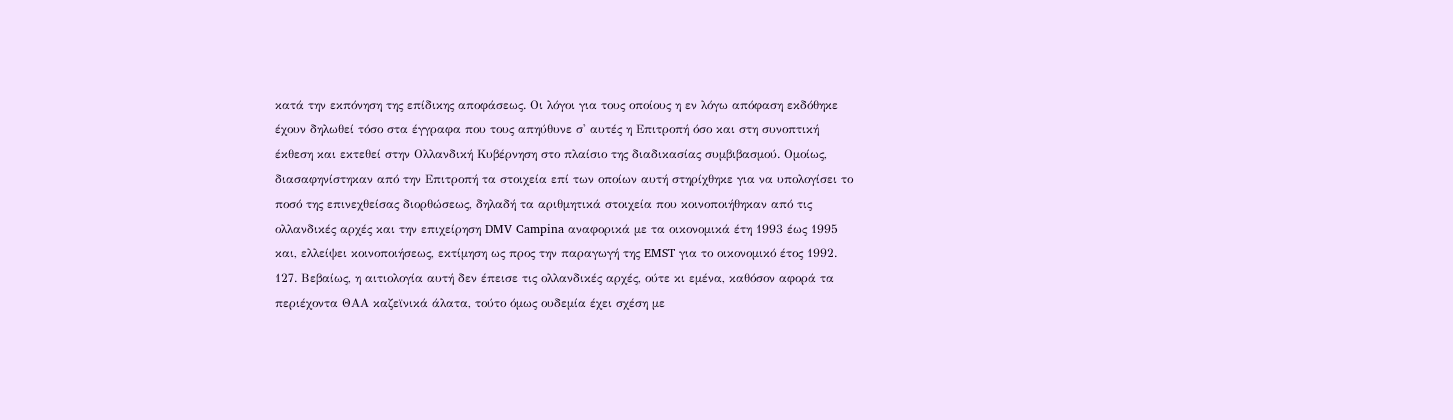κατά την εκπόνηση της επίδικης αποφάσεως. Οι λόγοι για τους οποίους η εν λόγω απόφαση εκδόθηκε έχουν δηλωθεί τόσο στα έγγραφα που τους απηύθυνε σ' αυτές η Επιτροπή όσο και στη συνοπτική έκθεση και εκτεθεί στην Ολλανδική Κυβέρνηση στο πλαίσιο της διαδικασίας συμβιβασμού. Ομοίως, διασαφηνίστηκαν από την Επιτροπή τα στοιχεία επί των οποίων αυτή στηρίχθηκε για να υπολογίσει το ποσό της επινεχθείσας διορθώσεως, δηλαδή τα αριθμητικά στοιχεία που κοινοποιήθηκαν από τις ολλανδικές αρχές και την επιχείρηση DMV Campina αναφορικά με τα οικονομικά έτη 1993 έως 1995 και, ελλείψει κοινοποιήσεως, εκτίμηση ως προς την παραγωγή της EMST για το οικονομικό έτος 1992.
127. Βεβαίως, η αιτιολογία αυτή δεν έπεισε τις ολλανδικές αρχές, ούτε κι εμένα, καθόσον αφορά τα περιέχοντα ΘΑΑ καζεϊνικά άλατα, τούτο όμως ουδεμία έχει σχέση με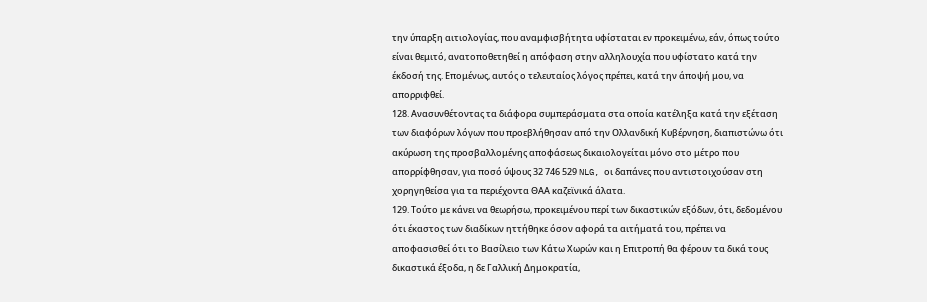την ύπαρξη αιτιολογίας, που αναμφισβήτητα υφίσταται εν προκειμένω, εάν, όπως τούτο είναι θεμιτό, ανατοποθετηθεί η απόφαση στην αλληλουχία που υφίστατο κατά την έκδοσή της. Επομένως, αυτός ο τελευταίος λόγος πρέπει, κατά την άποψή μου, να απορριφθεί.
128. Ανασυνθέτοντας τα διάφορα συμπεράσματα στα οποία κατέληξα κατά την εξέταση των διαφόρων λόγων που προεβλήθησαν από την Ολλανδική Κυβέρνηση, διαπιστώνω ότι ακύρωση της προσβαλλομένης αποφάσεως δικαιολογείται μόνο στο μέτρο που απορρίφθησαν, για ποσό ύψους 32 746 529 NLG, οι δαπάνες που αντιστοιχούσαν στη χορηγηθείσα για τα περιέχοντα ΘΑΑ καζεϊνικά άλατα.
129. Τούτο με κάνει να θεωρήσω, προκειμένου περί των δικαστικών εξόδων, ότι, δεδομένου ότι έκαστος των διαδίκων ηττήθηκε όσον αφορά τα αιτήματά του, πρέπει να αποφασισθεί ότι το Βασίλειο των Κάτω Χωρών και η Επιτροπή θα φέρουν τα δικά τους δικαστικά έξοδα, η δε Γαλλική Δημοκρατία,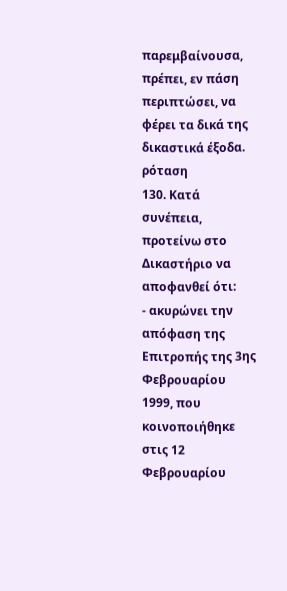παρεμβαίνουσα, πρέπει, εν πάση περιπτώσει, να φέρει τα δικά της δικαστικά έξοδα.
ρόταση
130. Κατά συνέπεια, προτείνω στο Δικαστήριο να αποφανθεί ότι:
- ακυρώνει την απόφαση της Επιτροπής της 3ης Φεβρουαρίου 1999, που κοινοποιήθηκε στις 12 Φεβρουαρίου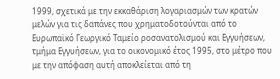1999, σχετικά με την εκκαθάριση λογαριασμών των κρατών μελών για τις δαπάνες που χρηματοδοτούνται από το Ευρωπαϊκό Γεωργικό Ταμείο ροσανατολισμού και Εγγυήσεων, τμήμα Εγγυήσεων, για το οικονομικό έτος 1995, στο μέτρο που με την απόφαση αυτή αποκλείεται από τη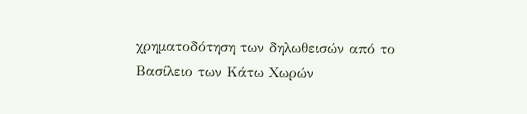χρηματοδότηση των δηλωθεισών από το Βασίλειο των Κάτω Χωρών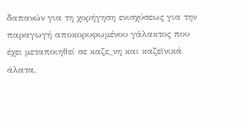δαπανών για τη χορήγηση ενισχύσεως για την παραγωγή αποκορυφωμένου γάλακτος που έχει μεταποιηθεί σε καζε_νη και καζεϊνικά άλατα,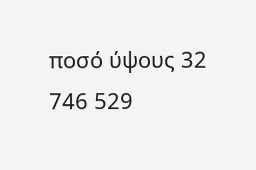ποσό ύψους 32 746 529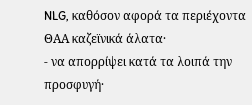NLG, καθόσον αφορά τα περιέχοντα ΘΑΑ καζεϊνικά άλατα·
- να απορρίψει κατά τα λοιπά την προσφυγή·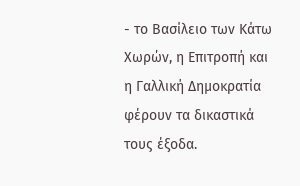- το Βασίλειο των Κάτω Χωρών, η Επιτροπή και η Γαλλική Δημοκρατία φέρουν τα δικαστικά τους έξοδα.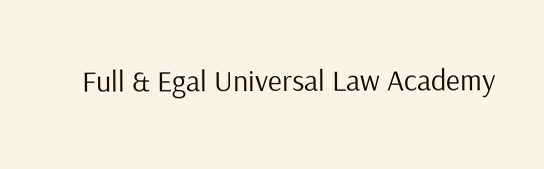Full & Egal Universal Law Academy